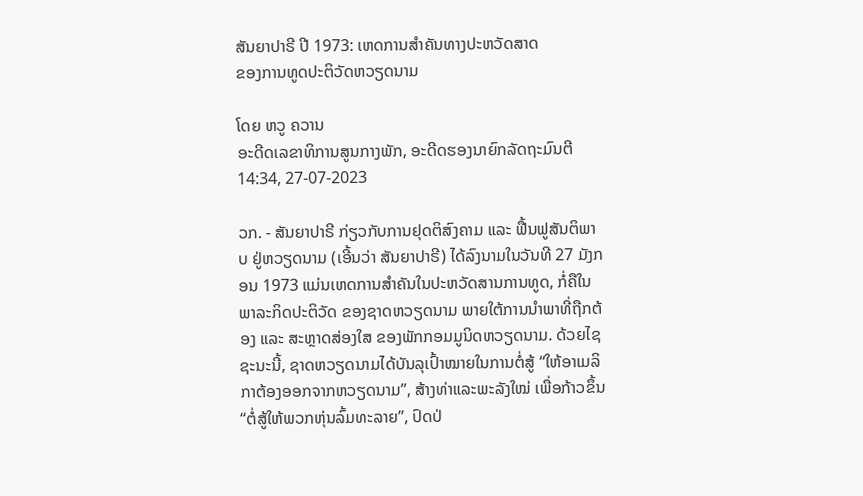ສັນຍາປາຣີ ປີ 1973: ເຫດການສຳຄັນທາງປະຫວັດສາດ
ຂອງການທູດປະຕິວັດຫວຽດນາມ

ໂດຍ ຫວູ ຄວານ
ອະດີດເລຂາທິການສູນກາງພັກ, ອະດີດຮອງນາຍົກລັດຖະມົນຕີ
14:34, 27-07-2023

ວກ. - ສັນຍາປາຣີ ກ່ຽວກັບການຢຸດຕິສົງຄາມ ແລະ ຟື້ນຟູສັນຕິພາບ ຢູ່ຫວຽດນາມ (ເອີ້ນວ່າ ສັນຍາປາຣີ) ໄດ້ລົງນາມໃນວັນທີ 27 ມັງກອນ 1973 ແມ່ນເຫດການສຳຄັນໃນປະຫວັດສານການທູດ, ກໍ່ຄືໃນພາລະກິດປະຕິວັດ ຂອງຊາດຫວຽດນາມ ພາຍໃຕ້ການນຳພາທີ່ຖືກຕ້ອງ ແລະ ສະຫຼາດສ່ອງໃສ ຂອງພັກກອມມູນິດຫວຽດນາມ. ດ້ວຍໄຊຊະນະນີ້, ຊາດຫວຽດນາມໄດ້ບັນລຸເປົ້າໝາຍໃນການຕໍ່ສູ້ “ໃຫ້ອາເມລິກາຕ້ອງອອກຈາກຫວຽດນາມ”, ສ້າງທ່າແລະພະລັງໃໝ່ ເພື່ອກ້າວຂຶ້ນ “ຕໍ່ສູ້ໃຫ້ພວກຫຸ່ນລົ້ມທະລາຍ”, ປົດປ່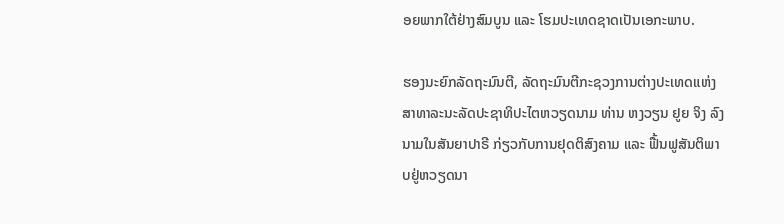ອຍພາກໃຕ້ຢ່າງສົມບູນ ແລະ ໂຮມປະເທດຊາດເປັນເອກະພາບ.

ຮອງນະຍົກລັດຖະມົນຕີ, ລັດຖະມົນຕີກະຊວງການຕ່າງປະເທດແຫ່ງ ສາທາລະນະລັດປະຊາທິປະໄຕຫວຽດນາມ ທ່ານ ຫງວຽນ ຢູຍ ຈິງ ລົງນາມໃນສັນຍາປາຣີ ກ່ຽວກັບການຢຸດຕິສົງຄາມ ແລະ ຟື້ນຟູສັນຕິພາບຢູ່ຫວຽດນາ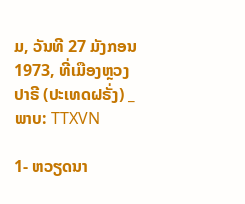ມ, ວັນທີ 27 ມັງກອນ 1973, ທີ່ເມືອງຫຼວງ ປາຣີ (ປະເທດຝຣັ່ງ) _ພາບ: TTXVN

1- ຫວຽດນາ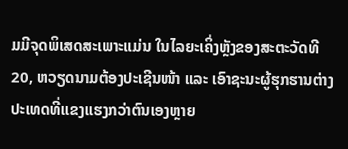ມມີຈຸດພິເສດສະເພາະແມ່ນ ໃນໄລຍະເຄິ່ງຫຼັງຂອງສະຕະວັດທີ 20, ຫວຽດນາມຕ້ອງປະເຊີນໜ້າ ແລະ ເອົາຊະນະຜູ້ຮຸກຮານຕ່າງປະເທດທີ່ແຂງແຮງກວ່າຕົນເອງຫຼາຍ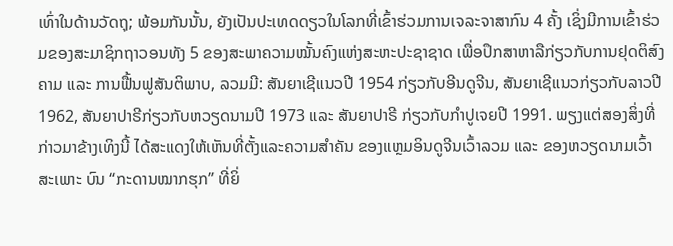ເທົ່າໃນດ້ານວັດຖຸ; ພ້ອມກັນນັ້ນ, ຍັງເປັນປະເທດດຽວໃນໂລກທີ່ເຂົ້າຮ່ວມການເຈລະຈາສາກົນ 4 ຄັ້ງ ເຊິ່ງມີການເຂົ້າຮ່ວມຂອງສະມາຊິກຖາວອນທັງ 5 ຂອງສະພາຄວາມໝັ້ນຄົງແຫ່ງສະຫະປະຊາຊາດ ເພື່ອປຶກສາຫາລືກ່ຽວກັບການຢຸດຕິສົງຄາມ ແລະ ການຟື້ນຟູສັນຕິພາບ, ລວມມີ: ສັນຍາເຊີແນວປີ 1954 ກ່ຽວກັບອີນດູຈີນ, ສັນຍາເຊີແນວກ່ຽວກັບລາວປີ 1962, ສັນຍາປາຣີກ່ຽວກັບຫວຽດນາມປີ 1973 ແລະ ສັນຍາປາຣີ ກ່ຽວກັບກຳປູເຈຍປີ 1991. ພຽງແຕ່ສອງສິ່ງທີ່ກ່າວມາຂ້າງເທິງນີ້ ໄດ້ສະແດງໃຫ້ເຫັນທີ່ຕັ້ງແລະຄວາມສຳຄັນ ຂອງແຫຼມອິນດູຈີນເວົ້າລວມ ແລະ ຂອງຫວຽດນາມເວົ້າສະເພາະ ບົນ “ກະດານໝາກຮຸກ” ທີ່ຍິ່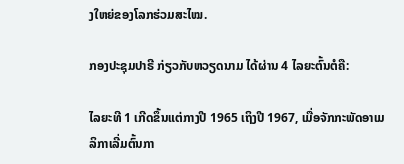ງໃຫຍ່ຂອງໂລກຮ່ວມສະໄໝ.

ກອງປະຊຸມປາຣີ ກ່ຽວກັບຫວຽດນາມ ໄດ້ຜ່ານ 4 ໄລຍະຕົ້ນຕໍຄື:

ໄລຍະທີ 1 ເກີດຂຶ້ນແຕ່ກາງປີ 1965 ເຖິງປີ 1967, ເມື່ອຈັກກະພັດອາເມລິກາເລີ່ມຕົ້ນກາ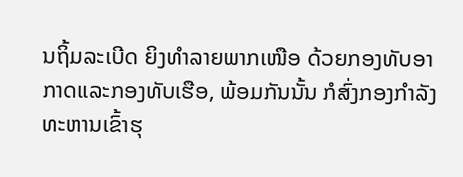ນຖິ້ມລະເບີດ ຍິງທຳລາຍພາກເໜືອ ດ້ວຍກອງທັບອາກາດແລະກອງທັບເຮືອ, ພ້ອມກັນນັ້ນ ກໍສົ່ງກອງກຳລັງທະຫານເຂົ້າຮຸ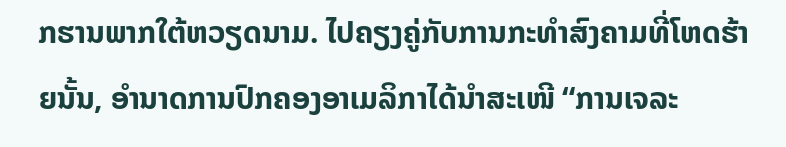ກຮານພາກໃຕ້ຫວຽດນາມ. ໄປຄຽງຄູ່ກັບການກະທຳສົງຄາມທີ່ໂຫດຮ້າຍນັ້ນ, ອຳນາດການປົກຄອງອາເມລິກາໄດ້ນຳສະເໜີ “ການເຈລະ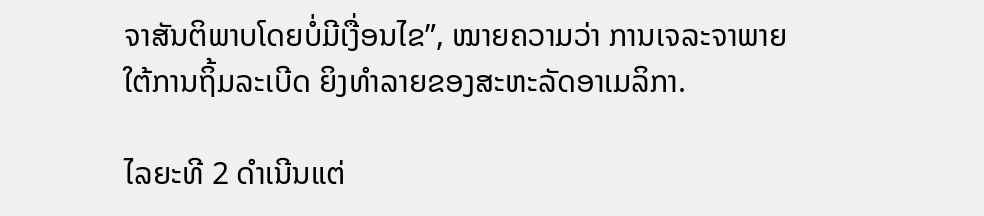ຈາສັນຕິພາບໂດຍບໍ່ມີເງື່ອນໄຂ”, ໝາຍຄວາມວ່າ ການເຈລະຈາພາຍໃຕ້ການຖິ້ມລະເບີດ ຍິງທຳລາຍຂອງສະຫະລັດອາເມລິກາ.

ໄລຍະທີ 2 ດຳເນີນແຕ່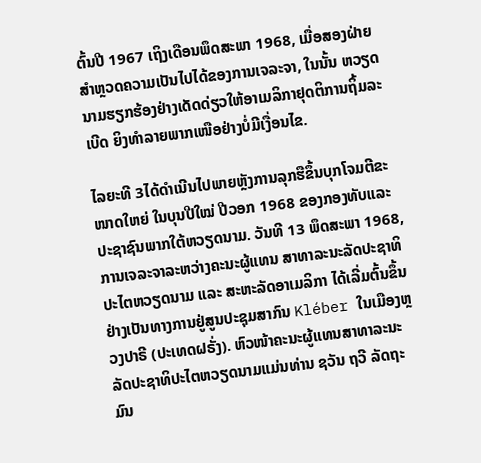ຕົ້ນປີ 1967 ເຖິງເດືອນພຶດສະພາ 1968, ເມື່ອສອງຝ່າຍສຳຫຼວດຄວາມເປັນໄປໄດ້ຂອງການເຈລະຈາ, ໃນນັ້ນ ຫວຽດນາມຮຽກຮ້ອງຢ່າງເດັດດ່ຽວໃຫ້ອາເມລິກາຢຸດຕິການຖິ້ມລະເບີດ ຍິງທຳລາຍພາກເໜືອຢ່າງບໍ່ມີເງື່ອນໄຂ.

ໄລຍະທີ 3ໄດ້ດຳເນີນໄປພາຍຫຼັງການລຸກຮືຂຶ້ນບຸກໂຈມຕີຂະໜາດໃຫຍ່ ໃນບຸນປີໃໝ່ ປີວອກ 1968 ຂອງກອງທັບແລະປະຊາຊົນພາກໃຕ້ຫວຽດນາມ. ວັນທີ 13 ພຶດສະພາ 1968, ການເຈລະຈາລະຫວ່າງຄະນະຜູ້ແທນ ສາທາລະນະລັດປະຊາທິປະໄຕຫວຽດນາມ ແລະ ສະຫະລັດອາເມລິກາ ໄດ້ເລີ່ມຕົ້ນຂຶ້ນຢ່າງເປັນທາງການຢູ່ສູນປະຊຸມສາກົນ Kléber ໃນເມືອງຫຼວງປາຣີ (ປະເທດຝຣັ່ງ). ຫົວໜ້າຄະນະຜູ້ແທນສາທາລະນະລັດປະຊາທິປະໄຕຫວຽດນາມແມ່ນທ່ານ ຊວັນ ຖວີ ລັດຖະມົນ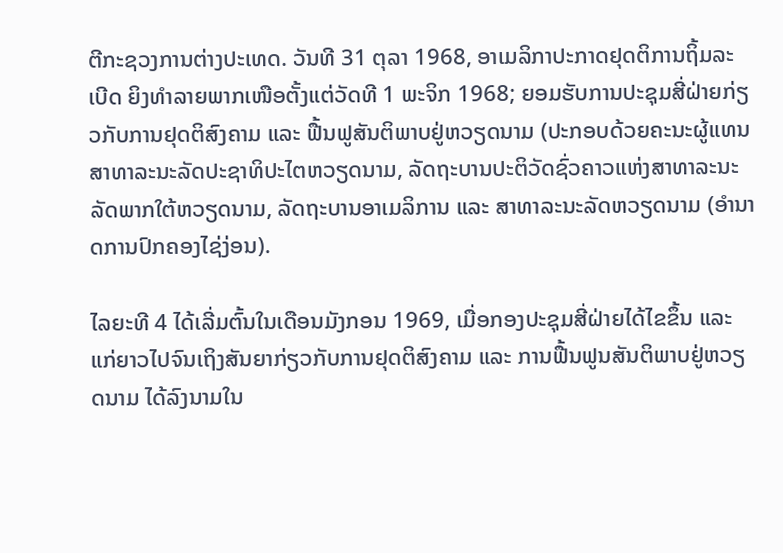ຕີກະຊວງການຕ່າງປະເທດ. ວັນທີ 31 ຕຸລາ 1968, ອາເມລິກາປະກາດຢຸດຕິການຖິ້ມລະເບີດ ຍິງທຳລາຍພາກເໜືອຕັ້ງແຕ່ວັດທີ 1 ພະຈິກ 1968; ຍອມຮັບການປະຊຸມສີ່ຝ່າຍກ່ຽວກັບການຢຸດຕິສົງຄາມ ແລະ ຟື້ນຟູສັນຕິພາບຢູ່ຫວຽດນາມ (ປະກອບດ້ວຍຄະນະຜູ້ແທນສາທາລະນະລັດປະຊາທິປະໄຕຫວຽດນາມ, ລັດຖະບານປະຕິວັດຊົ່ວຄາວແຫ່ງສາທາລະນະລັດພາກໃຕ້ຫວຽດນາມ, ລັດຖະບານອາເມລິການ ແລະ ສາທາລະນະລັດຫວຽດນາມ (ອຳນາດການປົກຄອງໄຊ່ງ່ອນ).

ໄລຍະທີ 4 ໄດ້ເລີ່ມຕົ້ນໃນເດືອນມັງກອນ 1969, ເມື່ອກອງປະຊຸມສີ່ຝ່າຍໄດ້ໄຂຂຶ້ນ ແລະ ແກ່ຍາວໄປຈົນເຖິງສັນຍາກ່ຽວກັບການຢຸດຕິສົງຄາມ ແລະ ການຟື້ນຟູນສັນຕິພາບຢູ່ຫວຽດນາມ ໄດ້ລົງນາມໃນ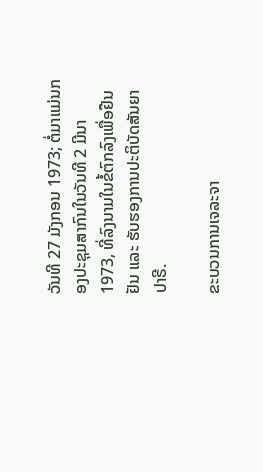ວັນທີ 27 ມັງກອນ 1973; ຕໍ່ມາແມ່ນກອງປະຊຸມສາກົນໃນວັນທີ 2 ມີນາ 1973, ທີ່ລົງນາມໃນຂໍ້ຕົກລົງເພື່ອຢືນຢັນ ແລະ ຮັບຮອງການປະຕິບັດສັນຍາປາຣີ.

ຂະບວນການເຈລະຈາ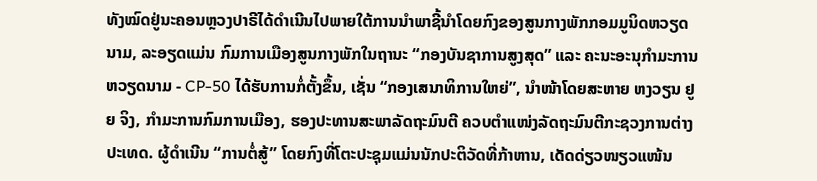ທັງໝົດຢູ່ນະຄອນຫຼວງປາຣີໄດ້ດຳເນີນໄປພາຍໃຕ້ການນຳພາຊີ້ນຳໂດຍກົງຂອງສູນກາງພັກກອມມູນິດຫວຽດນາມ, ລະອຽດແມ່ນ ກົມການເມືອງສູນກາງພັກໃນຖານະ “ກອງບັນຊາການສູງສຸດ” ແລະ ຄະນະອະນຸກຳມະການຫວຽດນາມ - CP-50 ໄດ້ຮັບການກໍ່ຕັ້ງຂຶ້ນ, ເຊັ່ນ “ກອງເສນາທິການໃຫຍ່”, ນຳໜ້າໂດຍສະຫາຍ ຫງວຽນ ຢູຍ ຈິງ, ກຳມະການກົມການເມືອງ, ຮອງປະທານສະພາລັດຖະມົນຕີ ຄວບຕຳແໜ່ງລັດຖະມົນຕີກະຊວງການຕ່າງປະເທດ. ຜູ້ດຳເນີນ “ການຕໍ່ສູ້” ໂດຍກົງທີ່ໂຕະປະຊຸມແມ່ນນັກປະຕິວັດທີ່ກ້າຫານ, ເດັດດ່ຽວໜຽວແໜ້ນ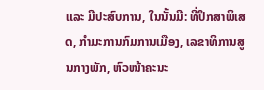ແລະ ມີປະສົບການ, ໃນນັ້ນມີ: ທີ່ປຶກສາພິເສດ, ກຳມະການກົມການເມືອງ, ເລຂາທິການສູນກາງພັກ, ຫົວໜ້າຄະນະ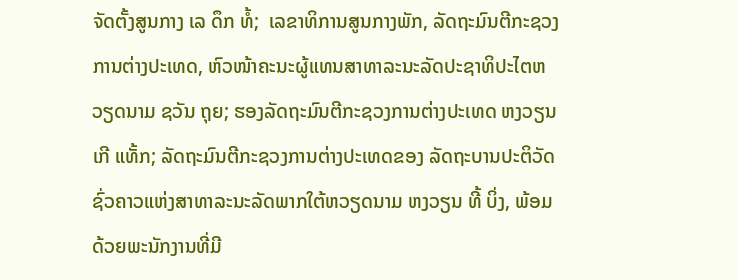ຈັດຕັ້ງສູນກາງ ເລ ດຶກ ທໍ້;  ເລຂາທິການສູນກາງພັກ, ລັດຖະມົນຕີກະຊວງການຕ່າງປະເທດ, ຫົວໜ້າຄະນະຜູ້ແທນສາທາລະນະລັດປະຊາທິປະໄຕຫວຽດນາມ ຊວັນ ຖຸຍ; ຮອງລັດຖະມົນຕີກະຊວງການຕ່າງປະເທດ ຫງວຽນ ເກີ ແທັ້ກ; ລັດຖະມົນຕີກະຊວງການຕ່າງປະເທດຂອງ ລັດຖະບານປະຕິວັດຊົ່ວຄາວແຫ່ງສາທາລະນະລັດພາກໃຕ້ຫວຽດນາມ ຫງວຽນ ທີ້ ບິ່ງ, ພ້ອມດ້ວຍພະນັກງານທີ່ມີ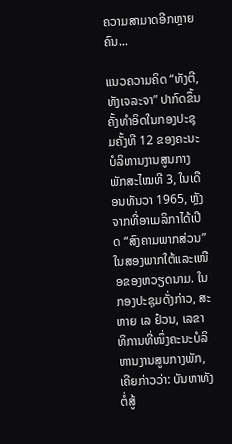ຄວາມສາມາດອີກຫຼາຍຄົນ...

ແນວຄວາມຄິດ “ທັງຕີ, ທັງເຈລະຈາ” ປາກົດຂຶ້ນຄັ້ງທໍາອິດໃນກອງປະຊຸມຄັ້ງທີ 12 ຂອງຄະນະບໍລິຫານງານສູນກາງພັກສະໄໝທີ 3, ໃນເດືອນທັນວາ 1965, ຫຼັງຈາກທີ່ອາເມລິກາໄດ້ເປີດ “ສົງຄາມພາກສ່ວນ” ໃນສອງພາກໃຕ້ແລະເໜືອຂອງຫວຽດນາມ. ໃນກອງປະຊຸມດັ່ງກ່າວ, ສະຫາຍ ເລ ຢ໋ວນ, ເລຂາທິການທີ່ໜຶ່ງຄະນະບໍລິຫານງານສູນກາງພັກ, ເຄີຍກ່າວວ່າ: ບັນຫາທັງຕໍ່ສູ້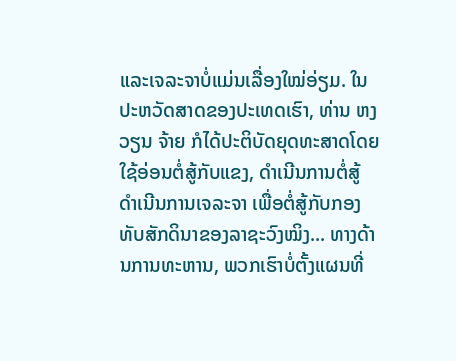ແລະເຈລະຈາບໍ່ແມ່ນເລື່ອງໃໝ່ອ່ຽມ. ໃນປະຫວັດສາດຂອງປະເທດເຮົາ, ທ່ານ ຫງວຽນ ຈ້າຍ ກໍໄດ້ປະຕິບັດຍຸດທະສາດໂດຍໃຊ້ອ່ອນຕໍ່ສູ້ກັບແຂງ, ດຳເນີນການຕໍ່ສູ້ ດຳເນີນການເຈລະຈາ ເພື່ອຕໍ່ສູ້ກັບກອງທັບສັກດິນາຂອງລາຊະວົງໝິງ... ທາງດ້ານການທະຫານ, ພວກເຮົາບໍ່ຕັ້ງແຜນທີ່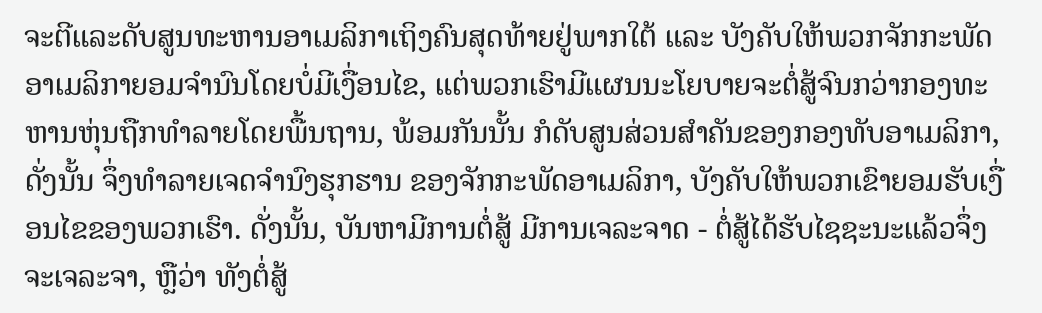ຈະຕີແລະດັບສູນທະຫານອາເມລິກາເຖິງຄົນສຸດທ້າຍຢູ່ພາກໃຕ້ ແລະ ບັງຄັບໃຫ້ພວກຈັກກະພັດອາເມລິກາຍອມຈຳນົນໂດຍບໍ່ມີເງື່ອນໄຂ, ແຕ່ພວກເຮົາມີແຜນນະໂຍບາຍຈະຕໍ່ສູ້ຈົນກວ່າກອງທະຫານຫຸ່ນຖືກທຳລາຍໂດຍພື້ນຖານ, ພ້ອມກັນນັ້ນ ກໍດັບສູນສ່ວນສຳຄັນຂອງກອງທັບອາເມລິກາ, ດັ່ງນັ້ນ ຈຶ່ງທໍາລາຍເຈດຈຳນົງຮຸກຮານ ຂອງຈັກກະພັດອາເມລິກາ, ບັງຄັບໃຫ້ພວກເຂົາຍອມຮັບເງື່ອນໄຂຂອງພວກເຮົາ. ດັ່ງນັ້ນ, ບັນຫາມີການຕໍ່ສູ້ ມີການເຈລະຈາດ - ຕໍ່ສູ້ໄດ້ຮັບໄຊຊະນະແລ້ວຈຶ່ງຈະເຈລະຈາ, ຫຼືວ່າ ທັງຕໍ່ສູ້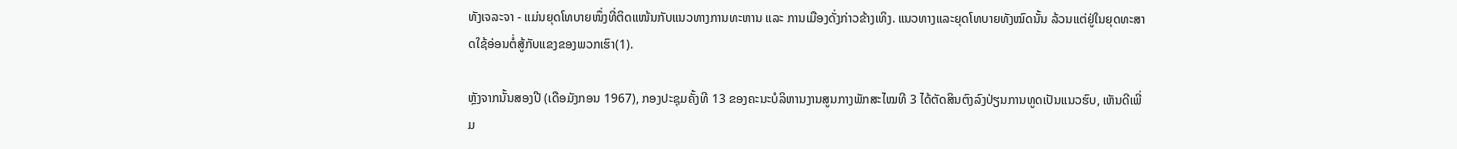ທັງເຈລະຈາ - ແມ່ນຍຸດໂທບາຍໜຶ່ງທີ່ຕິດແໜ້ນກັບແນວທາງການທະຫານ ແລະ ການເມືອງດັ່ງກ່າວຂ້າງເທິງ. ແນວທາງແລະຍຸດໂທບາຍທັງໝົດນັ້ນ ລ້ວນແຕ່ຢູ່ໃນຍຸດທະສາດໃຊ້ອ່ອນຕໍ່ສູ້ກັບແຂງຂອງພວກເຮົາ(1).

ຫຼັງຈາກນັ້ນສອງປີ (ເດືອມັງກອນ 1967), ກອງປະຊຸມຄັ້ງທີ 13 ຂອງຄະນະບໍລິຫານງານສູນກາງພັກສະໄໝທີ 3 ໄດ້ຕັດສິນຕົງລົງປ່ຽນການທູດເປັນແນວຮົບ, ເຫັນດີເພີ່ມ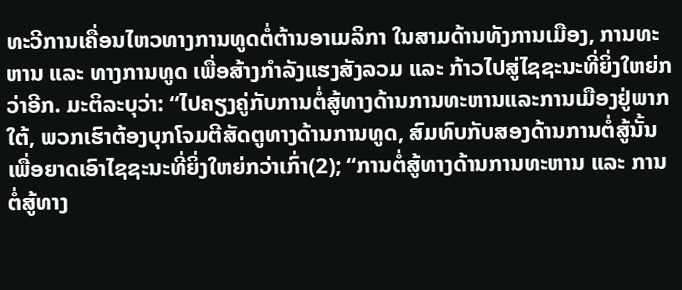ທະວີການເຄື່ອນໄຫວທາງການທູດຕໍ່ຕ້ານອາເມລິກາ ໃນສາມດ້ານທັງການເມືອງ, ການທະຫານ ແລະ ທາງການທູດ ເພື່ອສ້າງກຳລັງແຮງສັງລວມ ແລະ ກ້າວໄປສູ່ໄຊຊະນະທີ່ຍິ່ງໃຫຍ່ກວ່າອີກ. ມະຕິລະບຸວ່າ: “ໄປຄຽງຄູ່ກັບການຕໍ່ສູ້ທາງດ້ານການທະຫານແລະການເມືອງຢູ່ພາກໃຕ້, ພວກເຮົາຕ້ອງບຸກໂຈມຕີສັດຕູທາງດ້ານການທູດ, ສົມທົບກັບສອງດ້ານການຕໍ່ສູ້ນັ້ນເພື່ອຍາດເອົາໄຊຊະນະທີ່ຍິ່ງໃຫຍ່ກວ່າເກົ່າ(2); “ການຕໍ່ສູ້ທາງດ້ານການທະຫານ ແລະ ການຕໍ່ສູ້ທາງ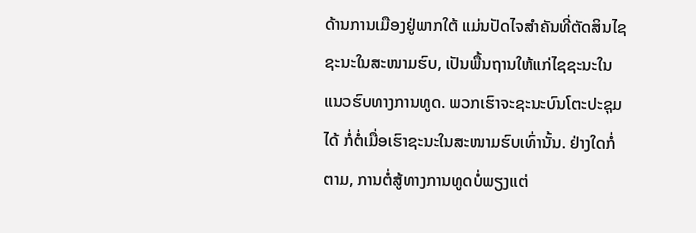ດ້ານການເມືອງຢູ່ພາກໃຕ້ ແມ່ນປັດໄຈສຳຄັນທີ່ຕັດສິນໄຊຊະນະໃນສະໜາມຮົບ, ເປັນພື້ນຖານໃຫ້ແກ່ໄຊຊະນະໃນແນວຮົບທາງການທູດ. ພວກເຮົາຈະຊະນະບົນໂຕະປະຊຸມໄດ້ ກໍ່ຕໍ່ເມື່ອເຮົາຊະນະໃນສະໜາມຮົບເທົ່ານັ້ນ. ຢ່າງໃດກໍ່ຕາມ, ການຕໍ່ສູ້ທາງການທູດບໍ່ພຽງແຕ່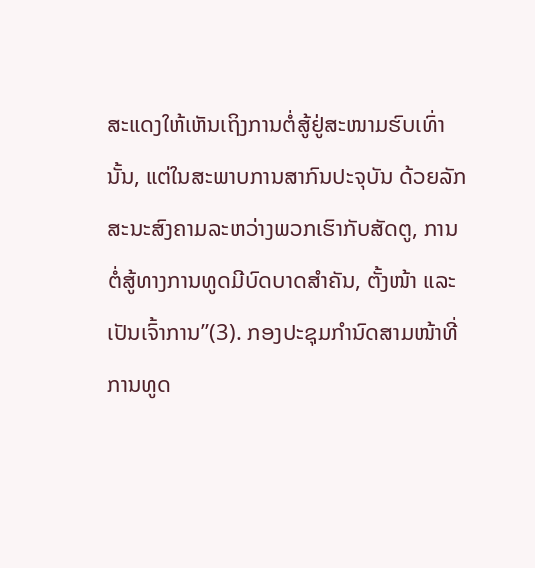ສະແດງໃຫ້ເຫັນເຖິງການຕໍ່ສູ້ຢູ່ສະໜາມຮົບເທົ່ານັ້ນ, ແຕ່ໃນສະພາບການສາກົນປະຈຸບັນ ດ້ວຍລັກສະນະສົງຄາມລະຫວ່າງພວກເຮົາກັບສັດຕູ, ການຕໍ່ສູ້ທາງການທູດມີບົດບາດສຳຄັນ, ຕັ້ງໜ້າ ແລະ ເປັນເຈົ້າການ”(3). ກອງປະຊຸມກຳນົດສາມໜ້າທີ່ການທູດ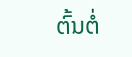ຕົ້ນຕໍ່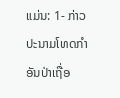ແມ່ນ: 1- ກ່າວປະນາມໂທດກຳອັນປ່າເຖື່ອ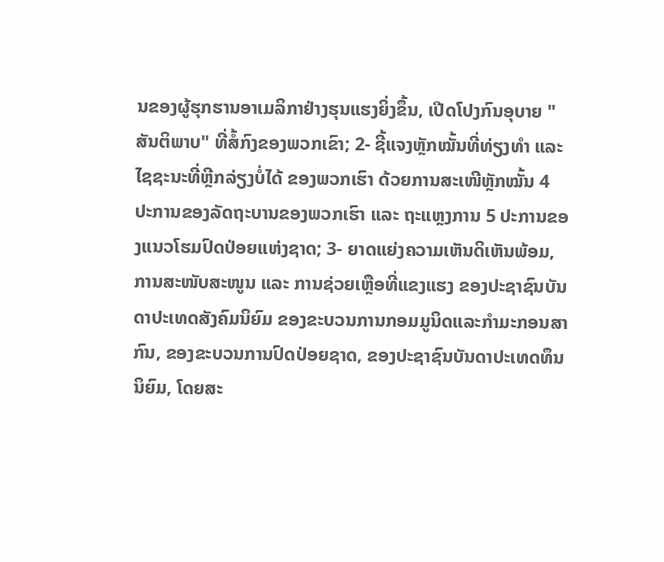ນຂອງຜູ້ຮຸກຮານອາເມລິກາຢ່າງຮຸນແຮງຍິ່ງຂຶ້ນ, ເປີດໂປງກົນອຸບາຍ "ສັນຕິພາບ" ທີ່ສໍ້ກົງຂອງພວກເຂົາ; 2- ຊີ້ແຈງຫຼັກໝັ້ນທີ່ທ່ຽງທຳ ແລະ ໄຊຊະນະທີ່ຫຼີກລ່ຽງບໍ່ໄດ້ ຂອງພວກເຮົາ ດ້ວຍການສະເໜີຫຼັກໝັ້ນ 4 ປະການຂອງລັດຖະບານຂອງພວກເຮົາ ແລະ ຖະແຫຼງການ 5 ປະການຂອງແນວໂຮມປົດປ່ອຍແຫ່ງຊາດ; 3- ຍາດແຍ່ງຄວາມເຫັນດິເຫັນພ້ອມ, ການສະໜັບສະໜູນ ແລະ ການຊ່ວຍເຫຼືອທີ່ແຂງແຮງ ຂອງປະຊາຊົນບັນດາປະເທດສັງຄົມນິຍົມ ຂອງຂະບວນການກອມມູນິດແລະກຳມະກອນສາກົນ, ຂອງຂະບວນການປົດປ່ອຍຊາດ, ຂອງປະຊາຊົນບັນດາປະເທດທຶນນິຍົມ, ໂດຍສະ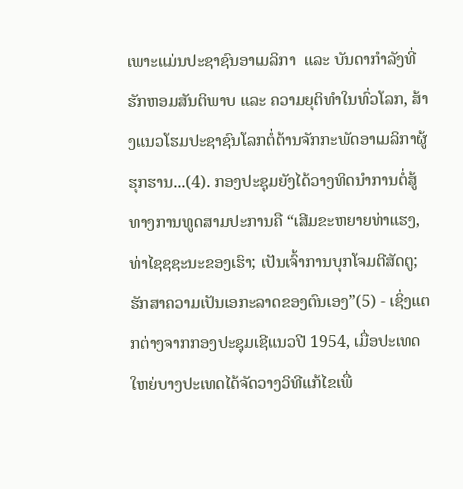ເພາະແມ່ນປະຊາຊົນອາເມລິກາ  ແລະ ບັນດາກຳລັງທີ່ຮັກຫອມສັນຕິພາບ ແລະ ຄວາມຍຸຕິທຳໃນທົ່ວໂລກ, ສ້າງແນວໂຮມປະຊາຊົນໂລກຕໍ່ຕ້ານຈັກກະພັດອາເມລິກາຜູ້ຮຸກຮານ...(4). ກອງປະຊຸມຍັງໄດ້ວາງທິດນຳການຕໍ່ສູ້ທາງການທູດສາມປະການຄື “ເສີມຂະຫຍາຍທ່າແຮງ, ທ່າໄຊຊຊະນະຂອງເຮົາ; ເປັນເຈົ້າການບຸກໂຈມຕີສັດຕູ; ຮັກສາຄວາມເປັນເອກະລາດຂອງຕົນເອງ”(5) - ເຊິ່ງແຕກຕ່າງຈາກກອງປະຊຸມເຊີແນວປີ 1954, ເມື່ອປະເທດໃຫຍ່ບາງປະເທດໄດ້ຈັດວາງວິທີແກ້ໄຂເພື່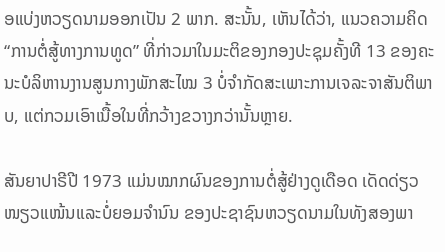ອແບ່ງຫວຽດນາມອອກເປັນ 2 ພາກ. ສະນັ້ນ, ເຫັນໄດ້ວ່າ, ແນວຄວາມຄິດ “ການຕໍ່ສູ້ທາງການທູດ” ທີ່ກ່າວມາໃນມະຕິຂອງກອງປະຊຸມຄັ້ງທີ 13 ຂອງຄະນະບໍລິຫານງານສູນກາງພັກສະໄໝ 3 ບໍ່ຈຳກັດສະເພາະການເຈລະຈາສັນຕິພາບ, ແຕ່ກວມເອົາເນື້ອໃນທີ່ກວ້າງຂວາງກວ່ານັ້ນຫຼາຍ.

ສັນຍາປາຣີປີ 1973 ແມ່ນໝາກຜົນຂອງການຕໍ່ສູ້ຢ່າງດູເດືອດ ເດັດດ່ຽວໜຽວແໜ້ນແລະບໍ່ຍອມຈຳນົນ ຂອງປະຊາຊົນຫວຽດນາມໃນທັງສອງພາ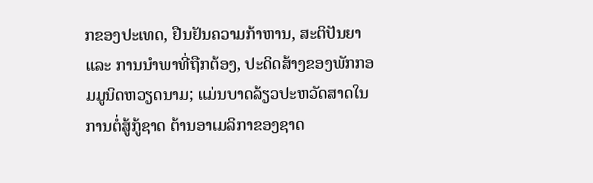ກຂອງປະເທດ, ຢືນຢັນຄວາມກ້າຫານ, ສະຕິປັນຍາ ແລະ ການນຳພາທີ່ຖືກຕ້ອງ, ປະດິດສ້າງຂອງພັກກອມມູນິດຫວຽດນາມ; ແມ່ນບາດລ້ຽວປະຫວັດສາດໃນການຕໍ່ສູ້ກູ້ຊາດ ຕ້ານອາເມລິກາຂອງຊາດ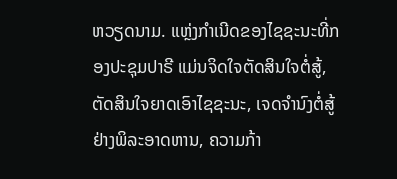ຫວຽດນາມ. ແຫຼ່ງກຳເນີດຂອງໄຊຊະນະທີ່ກອງປະຊຸມປາຣີ ແມ່ນຈິດໃຈຕັດສິນໃຈຕໍ່ສູ້, ຕັດສິນໃຈຍາດເອົາໄຊຊະນະ, ເຈດຈຳນົງຕໍ່ສູ້ຢ່າງພິລະອາດຫານ, ຄວາມກ້າ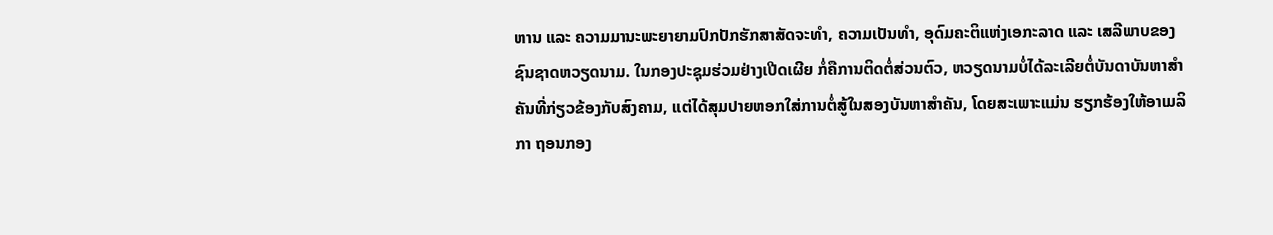ຫານ ແລະ ຄວາມມານະພະຍາຍາມປົກປັກຮັກສາສັດຈະທຳ, ຄວາມເປັນທຳ, ອຸດົມຄະຕິແຫ່ງເອກະລາດ ແລະ ເສລີພາບຂອງຊົນຊາດຫວຽດນາມ. ໃນກອງປະຊຸມຮ່ວມຢ່າງເປີດເຜີຍ ກໍ່ຄືການຕິດຕໍ່ສ່ວນຕົວ, ຫວຽດນາມບໍ່ໄດ້ລະເລີຍຕໍ່ບັນດາບັນຫາສຳຄັນທີ່ກ່ຽວຂ້ອງກັບສົງຄາມ, ແຕ່ໄດ້ສຸມປາຍຫອກໃສ່ການຕໍ່ສູ້ໃນສອງບັນຫາສຳຄັນ, ໂດຍສະເພາະແມ່ນ ຮຽກຮ້ອງໃຫ້ອາເມລິກາ ຖອນກອງ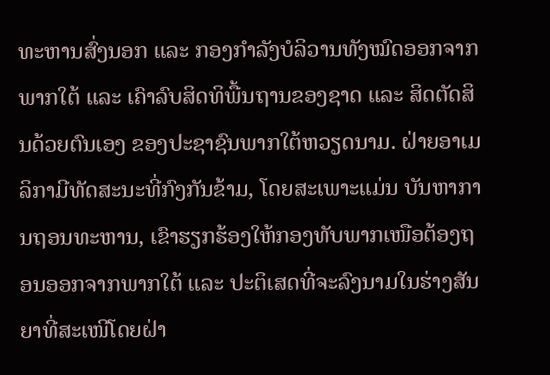ທະຫານສົ່ງນອກ ແລະ ກອງກຳລັງບໍລິວານທັງໝົດອອກຈາກພາກໃຕ້ ແລະ ເຄົາລົບສິດທິພື້ນຖານຂອງຊາດ ແລະ ສິດຕັດສິນດ້ວຍຕົນເອງ ຂອງປະຊາຊົນພາກໃຕ້ຫວຽດນາມ. ຝ່າຍອາເມລິກາມີທັດສະນະທີ່ກົງກັນຂ້າມ, ໂດຍສະເພາະແມ່ນ ບັນຫາການຖອນທະຫານ, ເຂົາຮຽກຮ້ອງໃຫ້ກອງທັບພາກເໜືອຕ້ອງຖອນອອກຈາກພາກໃຕ້ ແລະ ປະຕິເສດທີ່ຈະລົງນາມໃນຮ່າງສັນຍາທີ່ສະເໜີໂດຍຝ່າ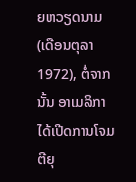ຍຫວຽດນາມ (ເດືອນຕຸລາ 1972), ຕໍ່ຈາກນັ້ນ ອາເມລິກາ ໄດ້ເປີດການໂຈມຕີຍຸ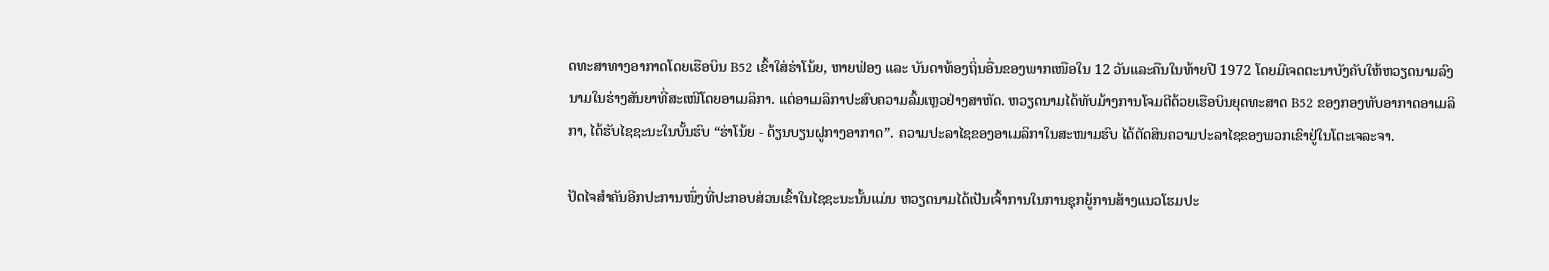ດທະສາທາງອາກາດໂດຍເຮືອບິນ B52 ເຂົ້າໃສ່ຮ່າໂນ້ຍ, ຫາຍຟ່ອງ ແລະ ບັນດາທ້ອງຖິ່ນອື່ນຂອງພາກເໜືອໃນ 12 ວັນແລະຄືນໃນທ້າຍປີ 1972 ໂດຍມີເຈດຕະນາບັງຄັບໃຫ້ຫວຽດນາມລົງນາມໃນຮ່າງສັນຍາທີ່ສະເໜີໂດຍອາເມລິກາ. ແຕ່ອາເມລິກາປະສົບຄວາມລົ້ມເຫຼວຢ່າງສາຫັດ. ຫວຽດນາມໄດ້ທັບມ້າງການໂຈມຕີດ້ວຍເຮືອບິນຍຸດທະສາດ B52 ຂອງກອງທັບອາກາດອາເມລິກາ, ໄດ້ຮັບໄຊຊະນະໃນບັ້ນຮົບ “ຮ່າໂນ້ຍ - ດ້ຽນບຽນຝູກາງອາກາດ”. ຄວາມປະລາໄຊຂອງອາເມລິກາໃນສະໜາມຮົບ ໄດ້ຕັດສິນຄວາມປະລາໄຊຂອງພວກເຂົາຢູ່ໃນໂຕະເຈລະຈາ.

ປັດໄຈສຳຄັນອີກປະການໜຶ່ງທີ່ປະກອບສ່ວນເຂົ້າໃນໄຊຊະນະນັ້ນແມ່ນ ຫວຽດນາມໄດ້ເປັນເຈົ້າການໃນການຊຸກຍູ້ການສ້າງແນວໂຮມປະ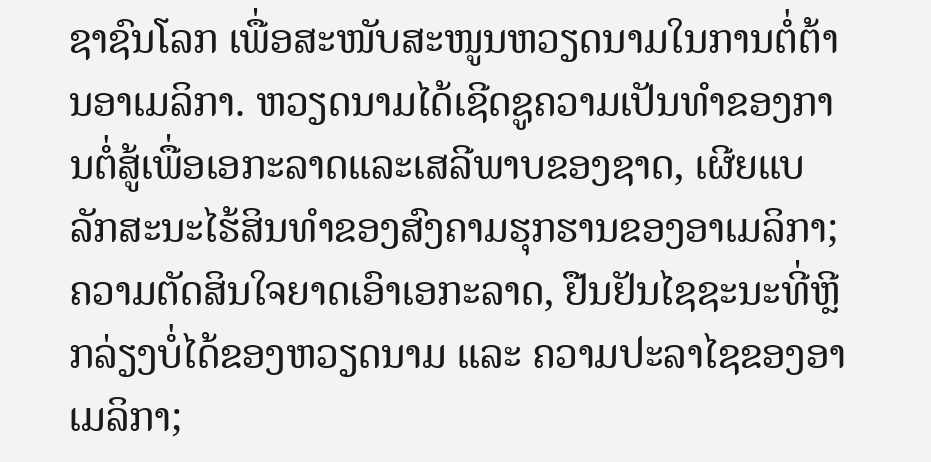ຊາຊົນໂລກ ເພື່ອສະໜັບສະໜູນຫວຽດນາມໃນການຕໍ່ຕ້ານອາເມລິກາ. ຫວຽດນາມໄດ້ເຊີດຊູຄວາມເປັນທຳຂອງການຕໍ່ສູ້ເພື່ອເອກະລາດແລະເສລີພາບຂອງຊາດ, ເຜີຍແບລັກສະນະໄຮ້ສິນທຳຂອງສົງຄາມຮຸກຮານຂອງອາເມລິກາ; ຄວາມຕັດສິນໃຈຍາດເອົາເອກະລາດ, ຢືນຢັນໄຊຊະນະທີ່ຫຼີກລ່ຽງບໍ່ໄດ້ຂອງຫວຽດນາມ ແລະ ຄວາມປະລາໄຊຂອງອາເມລິກາ;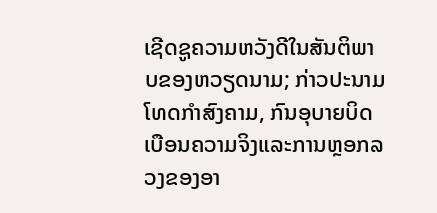ເຊີດຊູຄວາມຫວັງດີໃນສັນຕິພາບຂອງຫວຽດນາມ; ກ່າວປະນາມໂທດກຳສົງຄາມ, ກົນອຸບາຍບິດເບືອນຄວາມຈິງແລະການຫຼອກລວງຂອງອາ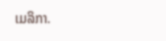ເມລິກາ.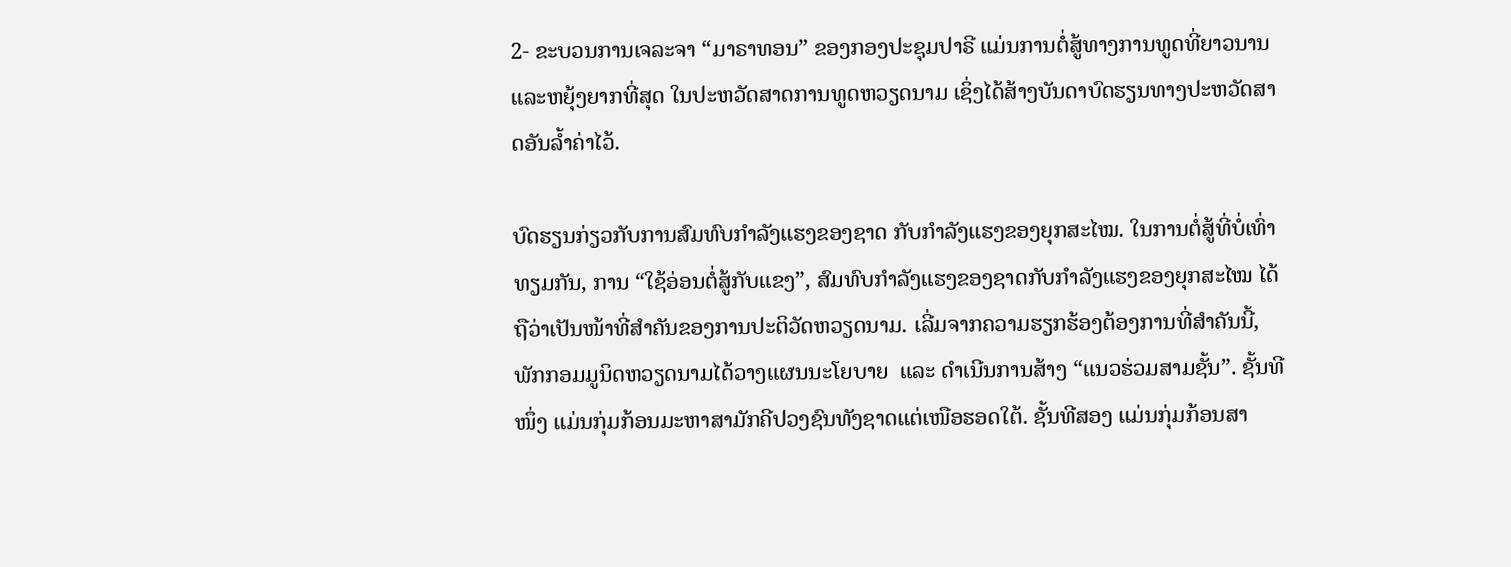2- ຂະບວນການເຈລະຈາ “ມາຣາທອນ” ຂອງກອງປະຊຸມປາຣີ ແມ່ນການຕໍ່ສູ້ທາງການທູດທີ່ຍາວນານແລະຫຍຸ້ງຍາກທີ່ສຸດ ໃນປະຫວັດສາດການທູດຫວຽດນາມ ເຊິ່ງໄດ້ສ້າງບັນດາບົດຮຽນທາງປະຫວັດສາດອັນລ້ຳຄ່າໄວ້.

ບົດຮຽນກ່ຽວກັບການສົມທົບກຳລັງແຮງຂອງຊາດ ກັບກຳລັງແຮງຂອງຍຸກສະໄໝ. ໃນການຕໍ່ສູ້ທີ່ບໍ່ເທົ່າທຽມກັນ, ການ “ໃຊ້ອ່ອນຕໍ່ສູ້ກັບແຂງ”, ສົມທົບກຳລັງແຮງຂອງຊາດກັບກຳລັງແຮງຂອງຍຸກສະໄໝ ໄດ້ຖືວ່າເປັນໜ້າທີ່ສຳຄັນຂອງການປະຕິວັດຫວຽດນາມ. ເລີ່ມຈາກຄວາມຮຽກຮ້ອງຕ້ອງການທີ່ສຳຄັນນີ້, ພັກກອມມູນິດຫວຽດນາມໄດ້ວາງແຜນນະໂຍບາຍ  ແລະ ດຳເນີນການສ້າງ “ແນວຮ່ວມສາມຊັ້ນ”. ຊັ້ນທີໜຶ່ງ ແມ່ນກຸ່ມກ້ອນມະຫາສາມັກຄີປວງຊົນທັງຊາດແຕ່ເໜືອຮອດໃຕ້. ຊັ້ນທີສອງ ແມ່ນກຸ່ມກ້ອນສາ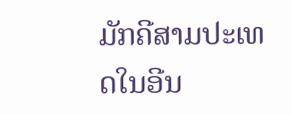ມັກຄີສາມປະເທດໃນອີນ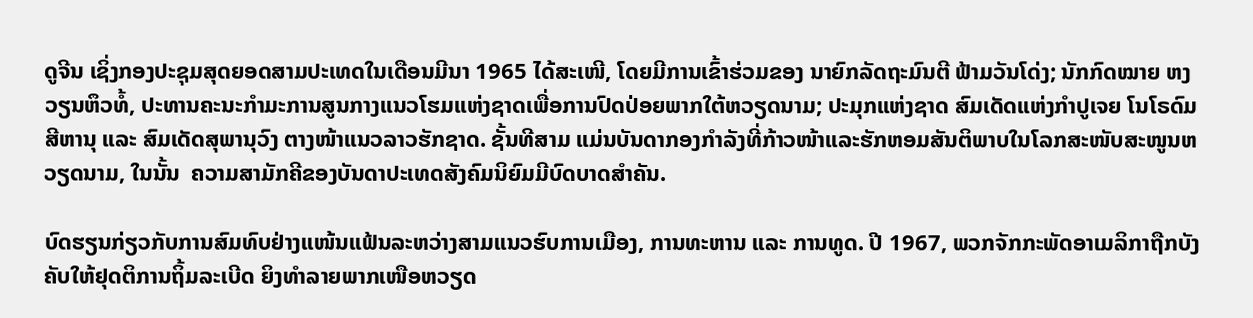ດູຈີນ ເຊິ່ງກອງປະຊຸມສຸດຍອດສາມປະເທດໃນເດືອນມີນາ 1965 ໄດ້ສະເໜີ, ໂດຍມີການເຂົ້າຮ່ວມຂອງ ນາຍົກລັດຖະມົນຕີ ຟ້າມວັນໂດ່ງ; ນັກກົດໝາຍ ຫງວຽນຫຶວທໍ້, ປະທານຄະນະກຳມະການສູນກາງແນວໂຮມແຫ່ງຊາດເພື່ອການປົດປ່ອຍພາກໃຕ້ຫວຽດນາມ; ປະມຸກແຫ່ງຊາດ ສົມເດັດແຫ່ງກຳປູເຈຍ ໂນໂຣດົມ ສີຫານຸ ແລະ ສົມເດັດສຸພານຸວົງ ຕາງໜ້າແນວລາວຮັກຊາດ. ຊັ້ນທີສາມ ແມ່ນບັນດາກອງກຳລັງທີ່ກ້າວໜ້າແລະຮັກຫອມສັນຕິພາບໃນໂລກສະໜັບສະໜູນຫວຽດນາມ, ໃນນັ້ນ  ຄວາມສາມັກຄີຂອງບັນດາປະເທດສັງຄົມນິຍົມມີບົດບາດສຳຄັນ.

ບົດຮຽນກ່ຽວກັບການສົມທົບຢ່າງແໜ້ນແຟ້ນລະຫວ່າງສາມແນວຮົບການເມືອງ, ການທະຫານ ແລະ ການທູດ. ປີ 1967, ພວກຈັກກະພັດອາເມລິກາຖືກບັງຄັບໃຫ້ຢຸດຕິການຖິ້ມລະເບີດ ຍິງທຳລາຍພາກເໜືອຫວຽດ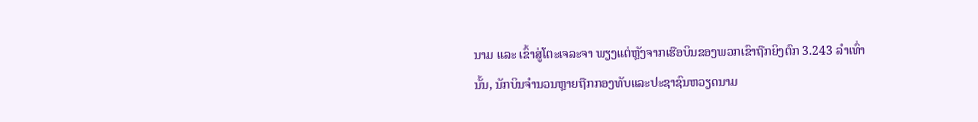ນາມ ແລະ ເຂົ້າສູ່ໂຕະເຈລະຈາ ພຽງແຕ່ຫຼັງຈາກເຮືອບິນຂອງພວກເຂົາຖືກຍິງຕົກ 3.243 ລຳເທົ່ານັ້ນ, ນັກບິນຈຳນວນຫຼາຍຖືກກອງທັບແລະປະຊາຊົນຫວຽດນາມ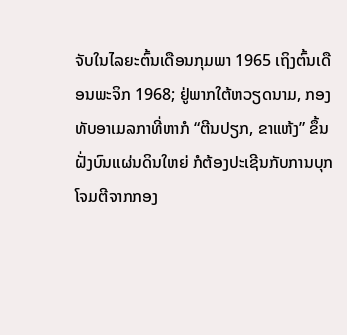ຈັບໃນໄລຍະຕົ້ນເດືອນກຸມພາ 1965 ເຖິງຕົ້ນເດືອນພະຈິກ 1968; ຢູ່ພາກໃຕ້ຫວຽດນາມ, ກອງທັບອາເມລກາທີ່ຫາກໍ “ຕີນປຽກ, ຂາແຫ້ງ” ຂຶ້ນຝັ່ງບົນແຜ່ນດິນໃຫຍ່ ກໍຕ້ອງປະເຊີນກັບການບຸກໂຈມຕີຈາກກອງ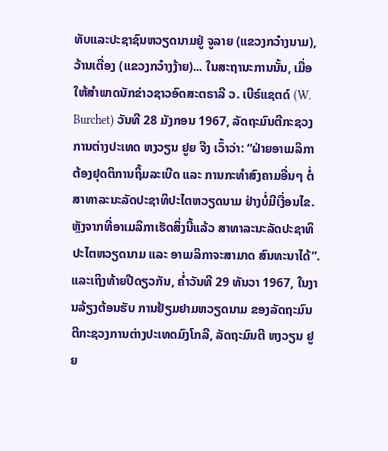ທັບແລະປະຊາຊົນຫວຽດນາມຢູ່ ຈູລາຍ (ແຂວງກວ໋າງນາມ), ວ້ານເຕື່ອງ (ແຂວງກວ໋າງງ້າຍ)... ໃນສະຖານະການນັ້ນ, ເມື່ອໃຫ້ສໍາພາດນັກຂ່າວຊາວອົດສະຕຣາລີ ວ. ເບີຣ໌ແຊຕດ໌ (W. Burchet) ວັນທີ 28 ມັງກອນ 1967, ລັດຖະມົນຕີກະຊວງການຕ່າງປະເທດ ຫງວຽນ ຢູຍ ຈີງ ເວົ້າວ່າ: “ຝ່າຍອາເມລິກາຕ້ອງຢຸດຕິການຖິ້ມລະເບີດ ແລະ ການກະທຳສົງຄາມອື່ນໆ ຕໍ່ສາທາລະນະລັດປະຊາທິປະໄຕຫວຽດນາມ ຢ່າງບໍ່ມີເງື່ອນໄຂ. ຫຼັງຈາກທີ່ອາເມລິກາເຮັດສິ່ງນີ້ແລ້ວ ສາທາລະນະລັດປະຊາທິປະໄຕຫວຽດນາມ ແລະ ອາເມລິກາຈະສາມາດ ສົນທະນາໄດ້”. ແລະເຖິງທ້າຍປີດຽວກັນ, ຄ່ຳວັນທີ 29 ທັນວາ 1967, ໃນງານລ້ຽງຕ້ອນຮັບ ການຢ້ຽມຢາມຫວຽດນາມ ຂອງລັດຖະມົນຕີກະຊວງການຕ່າງປະເທດມົງໂກລີ, ລັດຖະມົນຕີ ຫງວຽນ ຢູຍ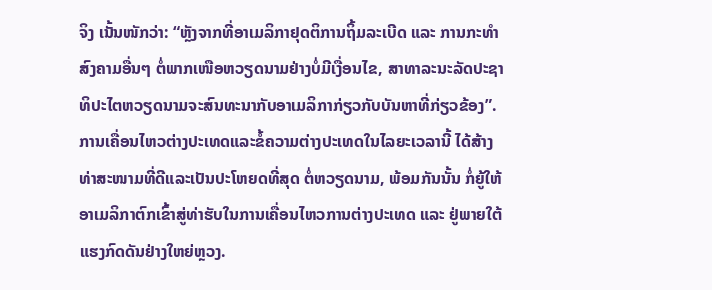ຈິງ ເນັ້ນໜັກວ່າ: “ຫຼັງຈາກທີ່ອາເມລິກາຢຸດຕິການຖິ້ມລະເບີດ ແລະ ການກະທຳສົງຄາມອື່ນໆ ຕໍ່ພາກເໜືອຫວຽດນາມຢ່າງບໍ່ມີເງື່ອນໄຂ, ສາທາລະນະລັດປະຊາທິປະໄຕຫວຽດນາມຈະສົນທະນາກັບອາເມລິກາກ່ຽວກັບບັນຫາທີ່ກ່ຽວຂ້ອງ”. ການເຄື່ອນໄຫວຕ່າງປະເທດແລະຂໍ້ຄວາມຕ່າງປະເທດໃນໄລຍະເວລານີ້ ໄດ້ສ້າງທ່າສະໜາມທີ່ດີແລະເປັນປະໂຫຍດທີ່ສຸດ ຕໍ່ຫວຽດນາມ, ພ້ອມກັນນັ້ນ ກໍ່ຍູ້ໃຫ້ອາເມລິກາຕົກເຂົ້າສູ່ທ່າຮັບໃນການເຄື່ອນໄຫວການຕ່າງປະເທດ ແລະ ຢູ່ພາຍໃຕ້ແຮງກົດດັນຢ່າງໃຫຍ່ຫຼວງ.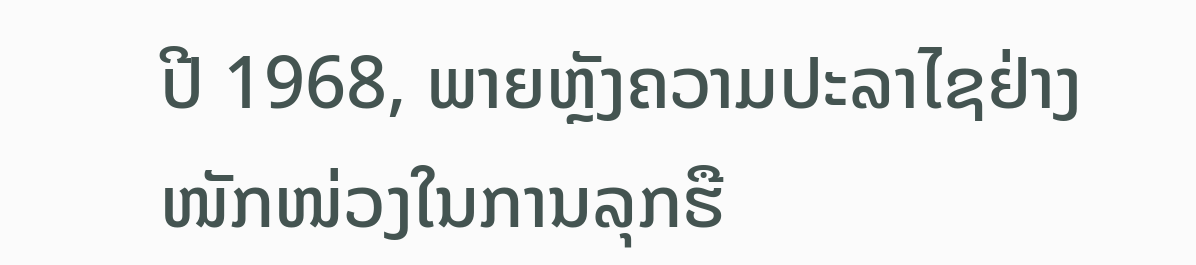ປີ 1968, ພາຍຫຼັງຄວາມປະລາໄຊຢ່າງໜັກໜ່ວງໃນການລຸກຮື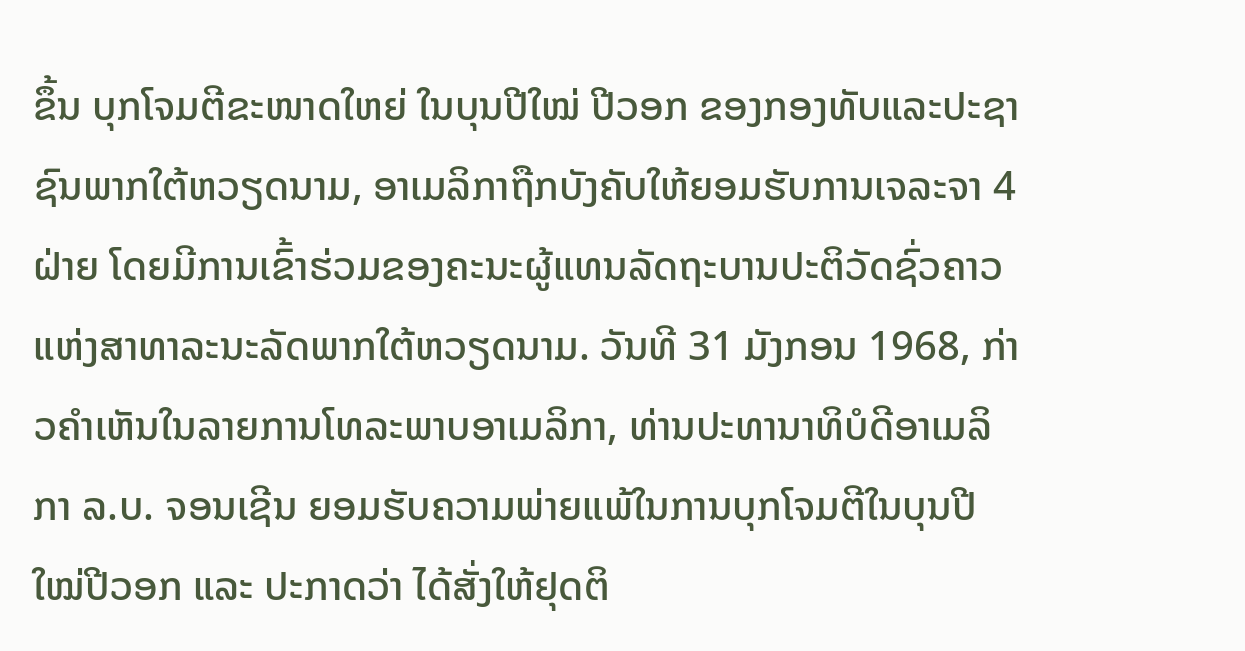ຂຶ້ນ ບຸກໂຈມຕີຂະໜາດໃຫຍ່ ໃນບຸນປີໃໝ່ ປີວອກ ຂອງກອງທັບແລະປະຊາຊົນພາກໃຕ້ຫວຽດນາມ, ອາເມລິກາຖືກບັງຄັບໃຫ້ຍອມຮັບການເຈລະຈາ 4 ຝ່າຍ ໂດຍມີການເຂົ້າຮ່ວມຂອງຄະນະຜູ້ແທນລັດຖະບານປະຕິວັດຊົ່ວຄາວແຫ່ງສາທາລະນະລັດພາກໃຕ້ຫວຽດນາມ. ວັນທີ 31 ມັງກອນ 1968, ກ່າວຄຳເຫັນໃນລາຍການໂທລະພາບອາເມລິກາ, ທ່ານປະທານາທິບໍດີອາເມລິກາ ລ.ບ. ຈອນເຊີນ ຍອມຮັບຄວາມພ່າຍແພ້ໃນການບຸກໂຈມຕີໃນບຸນປີໃໝ່ປີວອກ ແລະ ປະກາດວ່າ ໄດ້ສັ່ງໃຫ້ຢຸດຕິ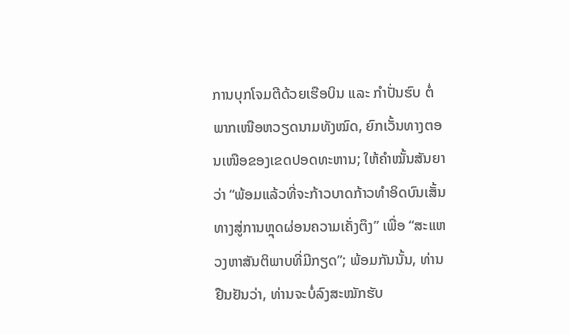ການບຸກໂຈມຕີດ້ວຍເຮືອບິນ ແລະ ກຳປັ່ນຮົບ ຕໍ່ພາກເໜືອຫວຽດນາມທັງໝົດ, ຍົກເວັ້ນທາງຕອນເໜືອຂອງເຂດປອດທະຫານ; ໃຫ້ຄຳໝັ້ນສັນຍາວ່າ “ພ້ອມແລ້ວທີ່ຈະກ້າວບາດກ້າວທຳອິດບົນເສັ້ນທາງສູ່ການຫຼຸດຜ່ອນຄວາມເຄັ່ງຕຶງ” ເພື່ອ “ສະແຫວງຫາສັນຕິພາບທີ່ມີກຽດ”; ພ້ອມກັນນັ້ນ, ທ່ານຢືນຢັນວ່າ, ທ່ານຈະບໍ່ລົງສະໝັກຮັບ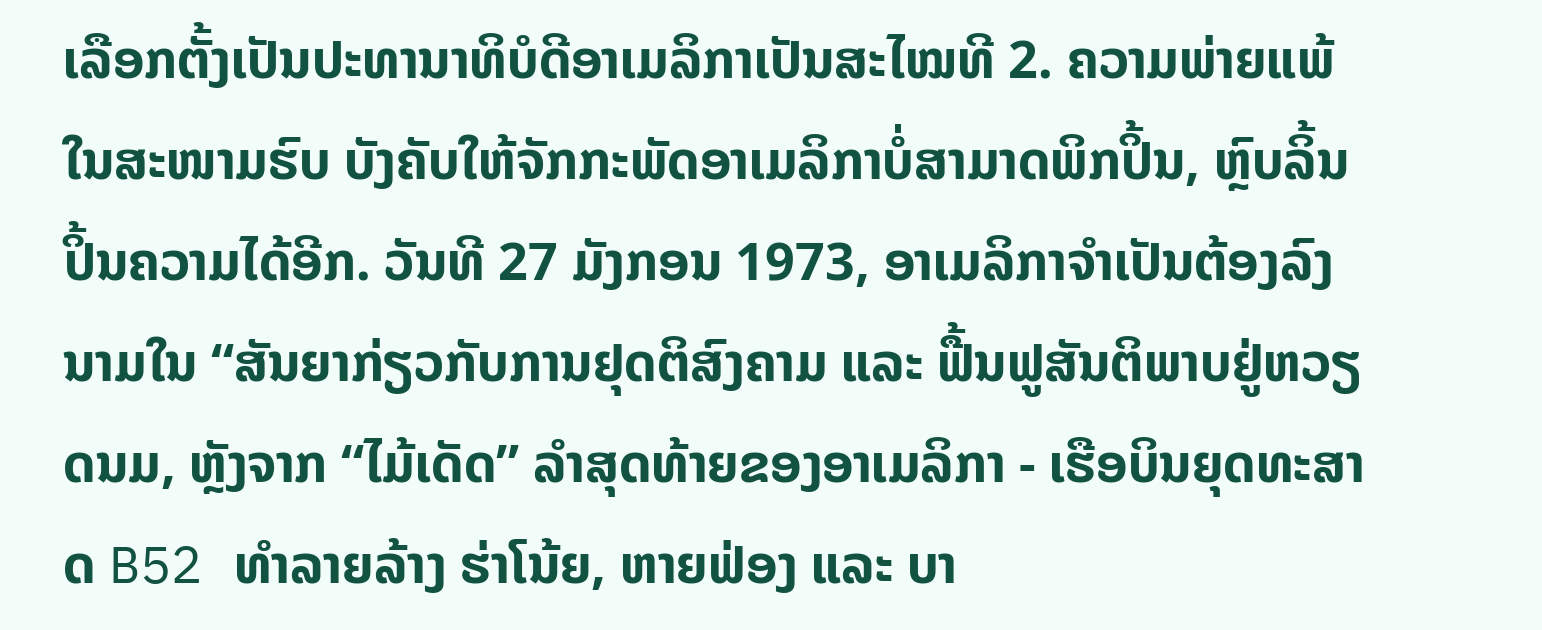ເລືອກຕັ້ງເປັນປະທານາທິບໍດີອາເມລິກາເປັນສະໄໝທີ 2. ຄວາມພ່າຍແພ້ໃນສະໜາມຮົບ ບັງຄັບໃຫ້ຈັກກະພັດອາເມລິກາບໍ່ສາມາດພິກປິ້ນ, ຫຼົບລິ້ນປິ້ນຄວາມໄດ້ອີກ. ວັນທີ 27 ມັງກອນ 1973, ອາເມລິກາຈຳເປັນຕ້ອງລົງນາມໃນ “ສັນຍາກ່ຽວກັບການຢຸດຕິສົງຄາມ ແລະ ຟື້ນຟູສັນຕິພາບຢູ່ຫວຽດນມ, ຫຼັງຈາກ “ໄມ້ເດັດ” ລຳສຸດທ້າຍຂອງອາເມລິກາ - ເຮືອບິນຍຸດທະສາດ B52 ທຳລາຍລ້າງ ຮ່າໂນ້ຍ, ຫາຍຟ່ອງ ແລະ ບາ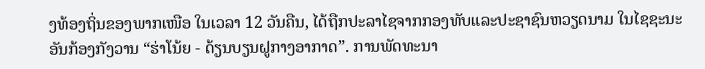ງທ້ອງຖິ່ນຂອງພາກເໜືອ ໃນເວລາ 12 ວັນຄືນ, ໄດ້ຖືກປະລາໄຊຈາກກອງທັບແລະປະຊາຊົນຫວຽດນາມ ໃນໄຊຊະນະອັນກ້ອງກັງວານ “ຮ່າໂນ້ຍ - ດ້ຽນບຽນຝູກາງອາກາດ”. ການພັດທະນາ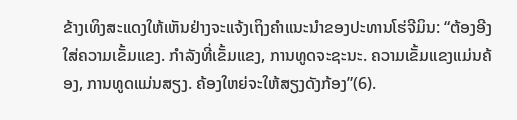ຂ້າງເທິງສະແດງໃຫ້ເຫັນຢ່າງຈະແຈ້ງເຖິງຄຳແນະນຳຂອງປະທານໂຮ່ຈີມິນ: “ຕ້ອງອີງໃສ່ຄວາມເຂັ້ມແຂງ. ກໍາລັງທີ່ເຂັ້ມແຂງ, ການທູດຈະຊະນະ. ຄວາມເຂັ້ມແຂງແມ່ນຄ້ອງ, ການທູດແມ່ນສຽງ. ຄ້ອງໃຫຍ່ຈະໃຫ້ສຽງດັງກ້ອງ”(6).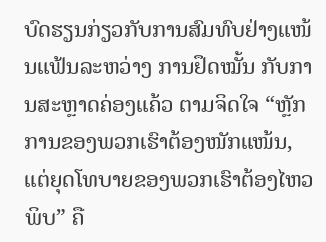ບົດຮຽນກ່ຽວກັບການສົມທົບຢ່າງແໜ້ນແຟ້ນລະຫວ່າງ ການຢຶດໝັ້ນ ກັບການສະຫຼາດຄ່ອງແຄ້ວ ຕາມຈິດໃຈ “ຫຼັກການຂອງພວກເຮົາຕ້ອງໜັກແໜ້ນ, ແຕ່ຍຸດໂທບາຍຂອງພວກເຮົາຕ້ອງໄຫວພິບ” ຄື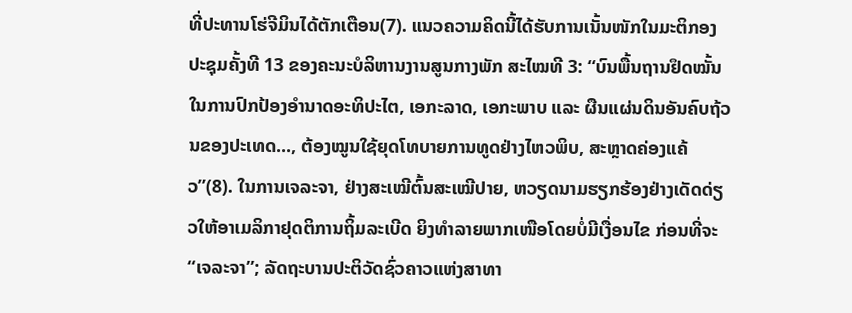ທີ່ປະທານໂຮ່ຈີມິນໄດ້ຕັກເຕືອນ(7). ແນວຄວາມຄິດນີ້ໄດ້ຮັບການເນັ້ນໜັກໃນມະຕິກອງປະຊຸມຄັ້ງທີ 13 ຂອງຄະນະບໍລິຫານງານສູນກາງພັກ ສະໄໝທີ 3: “ບົນພື້ນຖານຢຶດໝັ້ນໃນການປົກປ້ອງອຳນາດອະທິປະໄຕ, ເອກະລາດ, ເອກະພາບ ແລະ ຜືນແຜ່ນດິນອັນຄົບຖ້ວນຂອງປະເທດ..., ຕ້ອງໝູນໃຊ້ຍຸດໂທບາຍການທູດຢ່າງໄຫວພິບ, ສະຫຼາດຄ່ອງແຄ້ວ”(8). ໃນການເຈລະຈາ, ຢ່າງສະເໝີຕົ້ນສະເໝີປາຍ, ຫວຽດນາມຮຽກຮ້ອງຢ່າງເດັດດ່ຽວໃຫ້ອາເມລິກາຢຸດຕິການຖິ້ມລະເບີດ ຍິງທຳລາຍພາກເໜືອໂດຍບໍ່ມີເງື່ອນໄຂ ກ່ອນທີ່ຈະ “ເຈລະຈາ”; ລັດຖະບານປະຕິວັດຊົ່ວຄາວແຫ່ງສາທາ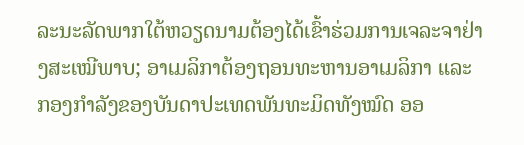ລະນະລັດພາກໃຕ້ຫວຽດນາມຕ້ອງໄດ້ເຂົ້າຮ່ວມການເຈລະຈາຢ່າງສະເໝີພາບ; ອາເມລິກາຕ້ອງຖອນທະຫານອາເມລິກາ ແລະ ກອງກຳລັງຂອງບັນດາປະເທດພັນທະມິດທັງໝົດ ອອ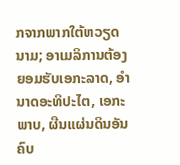ກຈາກພາກໃຕ້ຫວຽດນາມ; ອາເມລິການຕ້ອງຍອມຮັບເອກະລາດ, ອຳນາດອະທິປະໄຕ, ເອກະພາບ, ຜືນແຜ່ນດິນອັນຄົບ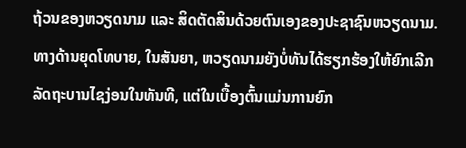ຖ້ວນຂອງຫວຽດນາມ ແລະ ສິດຕັດສິນດ້ວຍຕົນເອງຂອງປະຊາຊົນຫວຽດນາມ. ທາງດ້ານຍຸດໂທບາຍ, ໃນສັນຍາ, ຫວຽດນາມຍັງບໍ່ທັນໄດ້ຮຽກຮ້ອງໃຫ້ຍົກເລີກລັດຖະບານໄຊງ່ອນໃນທັນທີ, ແຕ່ໃນເບື້ອງຕົ້ນແມ່ນການຍົກ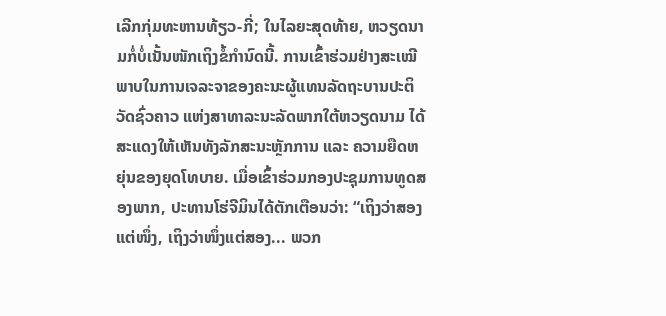ເລີກກຸ່ມທະຫານທ້ຽວ-ກີ່; ໃນໄລຍະສຸດທ້າຍ, ຫວຽດນາມກໍ່ບໍ່ເນັ້ນໜັກເຖິງຂໍ້ກຳນົດນີ້. ການເຂົ້າຮ່ວມຢ່າງສະເໝີພາບໃນການເຈລະຈາຂອງຄະນະຜູ້ແທນລັດຖະບານປະຕິວັດຊົ່ວຄາວ ແຫ່ງສາທາລະນະລັດພາກໃຕ້ຫວຽດນາມ ໄດ້ສະແດງໃຫ້ເຫັນທັງລັກສະນະຫຼັກການ ແລະ ຄວາມຍືດຫຍຸ່ນຂອງຍຸດໂທບາຍ. ເມື່ອເຂົ້າຮ່ວມກອງປະຊຸມການທູດສອງພາກ, ປະທານໂຮ່ຈີມິນໄດ້ຕັກເຕືອນວ່າ: “ເຖິງວ່າສອງແຕ່ໜຶ່ງ, ເຖິງວ່າໜຶ່ງແຕ່ສອງ... ພວກ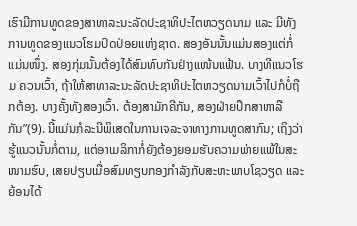ເຮົາມີການທູດຂອງສາທາລະນະລັດປະຊາທິປະໄຕຫວຽດນາມ ແລະ ມີທັງການທູດຂອງແນວໂຮມປົດປ່ອຍແຫ່ງຊາດ. ສອງອັນນັ້ນແມ່ນສອງແຕ່ກໍ່ແມ່ນໜຶ່ງ. ສອງກຸ່ມນັ້ນຕ້ອງໄດ້ສົມທົບກັນຢ່າງແໜ້ນແຟ້ນ. ບາງທີແນວໂຮມ ຄວນເວົ້າ, ຖ້າໃຫ້ສາທາລະນະລັດປະຊາທິປະໄຕຫວຽດນາມເວົ້າໄປກໍບໍ່ຖືກຕ້ອງ. ບາງຄັ້ງທັງສອງເວົ້າ. ຕ້ອງສາມັກຄີກັນ, ສອງຝ່າຍປຶກສາຫາລືກັນ”(9). ນີ້ແມ່ນກໍລະນີພິເສດໃນການເຈລະຈາທາງການທູດສາກົນ; ເຖິງວ່າຮູ້ແນວນັ້ນກໍ່ຕາມ, ແຕ່ອາເມລິກາກໍ່ຍັງຕ້ອງຍອມຮັບຄວາມພ່າຍແພ້ໃນສະໜາມຮົບ, ເສຍປຽບເມື່ອສົມທຽບກອງກຳລັງກັບສະຫະພາບໂຊວຽດ ແລະ ຍ້ອນໄດ້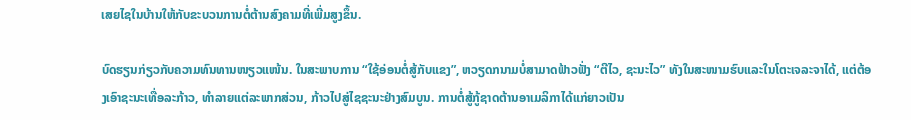ເສຍໄຊໃນບ້ານໃຫ້ກັບຂະບວນການຕໍ່ຕ້ານສົງຄາມທີ່ເພີ່ມສູງຂຶ້ນ.

ບົດຮຽນກ່ຽວກັບຄວາມທົນທານໜຽວແໜ້ນ. ໃນສະພາບການ “ໃຊ້ອ່ອນຕໍ່ສູ້ກັບແຂງ”, ຫວຽດກນາມບໍ່ສາມາດຟ້າວຟັ່ງ “ຕີໄວ, ຊະນະໄວ” ທັງໃນສະໜາມຮົບແລະໃນໂຕະເຈລະຈາໄດ້, ແຕ່ຕ້ອງເອົາຊະນະເທື່ອລະກ້າວ, ທໍາລາຍແຕ່ລະພາກສ່ວນ, ກ້າວໄປສູ່ໄຊຊະນະຢ່າງສົມບູນ. ການຕໍ່ສູ້ກູ້ຊາດຕ້ານອາເມລິກາໄດ້ແກ່ຍາວເປັນ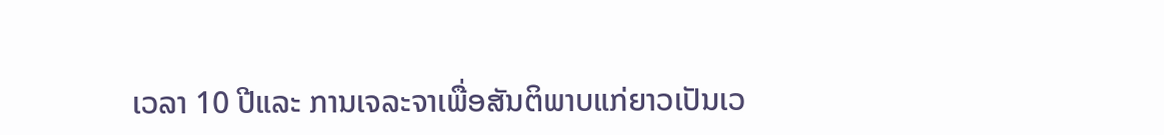ເວລາ 10 ປີແລະ ການເຈລະຈາເພື່ອສັນຕິພາບແກ່ຍາວເປັນເວ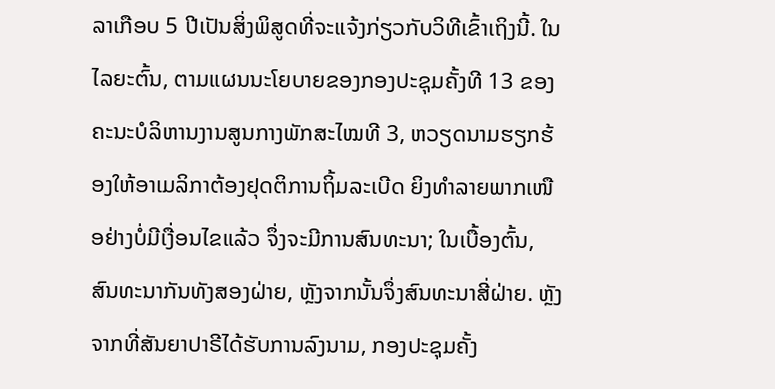ລາເກືອບ 5 ປີເປັນສິ່ງພິສູດທີ່ຈະແຈ້ງກ່ຽວກັບວິທີເຂົ້າເຖິງນີ້. ໃນໄລຍະຕົ້ນ, ຕາມແຜນນະໂຍບາຍຂອງກອງປະຊຸມຄັ້ງທີ 13 ຂອງຄະນະບໍລິຫານງານສູນກາງພັກສະໄໝທີ 3, ຫວຽດນາມຮຽກຮ້ອງໃຫ້ອາເມລິກາຕ້ອງຢຸດຕິການຖິ້ມລະເບີດ ຍິງທຳລາຍພາກເໜືອຢ່າງບໍ່ມີເງື່ອນໄຂແລ້ວ ຈຶ່ງຈະມີການສົນທະນາ; ໃນເບື້ອງຕົ້ນ, ສົນທະນາກັນທັງສອງຝ່າຍ, ຫຼັງຈາກນັ້ນຈຶ່ງສົນທະນາສີ່ຝ່າຍ. ຫຼັງຈາກທີ່ສັນຍາປາຣີໄດ້ຮັບການລົງນາມ, ກອງປະຊຸມຄັ້ງ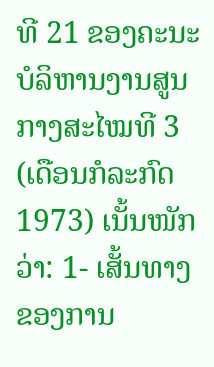ທີ 21 ຂອງຄະນະບໍລິຫານງານສູນກາງສະໄໝທີ 3 (ເດືອນກໍລະກົດ 1973) ເນັ້ນໜັກວ່າ: 1- ເສັ້ນທາງຂອງການ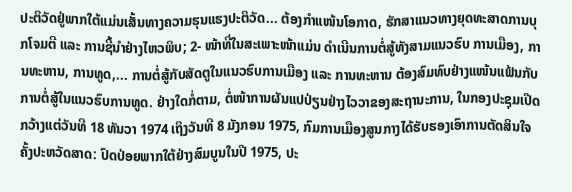ປະຕິວັດຢູ່ພາກໃຕ້ແມ່ນເສັ້ນທາງຄວາມຮຸນແຮງປະຕິວັດ... ຕ້ອງກຳແໜ້ນໂອກາດ, ຮັກສາແນວທາງຍຸດທະສາດການບຸກໂຈມຕີ ແລະ ການຊີ້ນຳຢ່າງໄຫວພິບ; 2- ໜ້າທີ່ໃນສະເພາະໜ້າແມ່ນ ດຳເນີນການຕໍ່ສູ້ທັງສາມແນວຮົບ ການເມືອງ, ການທະຫານ, ການທູດ,... ການຕໍ່ສູ້ກັບສັດຕູໃນແນວຮົບການເມືອງ ແລະ ການທະຫານ ຕ້ອງສົມທົບຢ່າງແໜ້ນແຟ້ນກັບການຕໍ່ສູ້ໃນແນວຮົບການທູດ. ຢ່າງໃດກໍ່ຕາມ, ຕໍ່ໜ້າການຜັນແປປ່ຽນຢ່າງໄວວາຂອງສະຖານະການ, ໃນກອງປະຊຸມເປີດກວ້າງແຕ່ວັນທີ 18 ທັນວາ 1974 ເຖິງວັນທີ 8 ມັງກອນ 1975, ກົມການເມືອງສູນກາງໄດ້ຮັບຮອງເອົາການຕັດສິນໃຈຄັ້ງປະຫວັດສາດ: ປົດປ່ອຍພາກໃຕ້ຢ່າງສົມບູນໃນປີ 1975, ປະ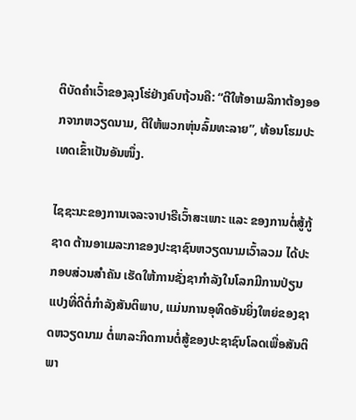ຕິບັດຄຳເວົ້າຂອງລຸງໂຮ່ຢ່າງຄົບຖ້ວນຄື: “ຕີໃຫ້ອາເມລິກາຕ້ອງອອກຈາກຫວຽດນາມ, ຕີໃຫ້ພວກຫຸ່ນລົ້ມທະລາຍ”, ທ້ອນໂຮມປະເທດເຂົ້າເປັນອັນໜຶ່ງ.

ໄຊຊະນະຂອງການເຈລະຈາປາຣີເວົ້າສະເພາະ ແລະ ຂອງການຕໍ່ສູ້ກູ້ຊາດ ຕ້ານອາເມລະກາຂອງປະຊາຊົນຫວຽດນາມເວົ້າລວມ ໄດ້ປະກອບສ່ວນສຳຄັນ ເຮັດໃຫ້ການຊັ່ງຊາກຳລັງໃນໂລກມີການປ່ຽນແປງທີ່ດີຕໍ່ກຳລັງສັນຕິພາບ, ແມ່ນການອຸທິດອັນຍິ່ງໃຫຍ່ຂອງຊາດຫວຽດນາມ ຕໍ່ພາລະກິດການຕໍ່ສູ້ຂອງປະຊາຊົນໂລດເພື່ອສັນຕິພາ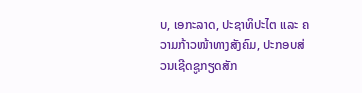ບ, ເອກະລາດ, ປະຊາທິປະໄຕ ແລະ ຄວາມກ້າວໜ້າທາງສັງຄົມ, ປະກອບສ່ວນເຊີດຊູກຽດສັກ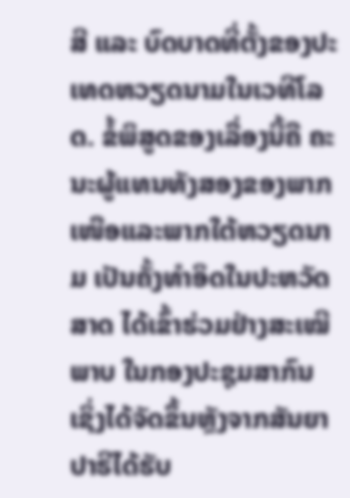ສີ ແລະ ບົດບາດທີ່ຕັ້ງຂອງປະເທດຫວຽດນາມໃນເວທີໂລດ. ຂໍ້ພິສູດຂອງເລື່ອງນີ້ຄື ຄະນະຜູ້ແທນທັງສອງຂອງພາກເໜືອແລະພາກໃຕ້ຫວຽດນາມ ເປັນຄັ້ງທຳອິດໃນປະຫວັດສາດ ໄດ້ເຂົ້າຮ່ວມຢ່າງສະເໝີພາບ ໃນກອງປະຊຸມສາກົນ ເຊິ່ງໄດ້ຈັດຂຶ້ນຫຼັງຈາກສັນຍາປາຣີໄດ້ຮັບ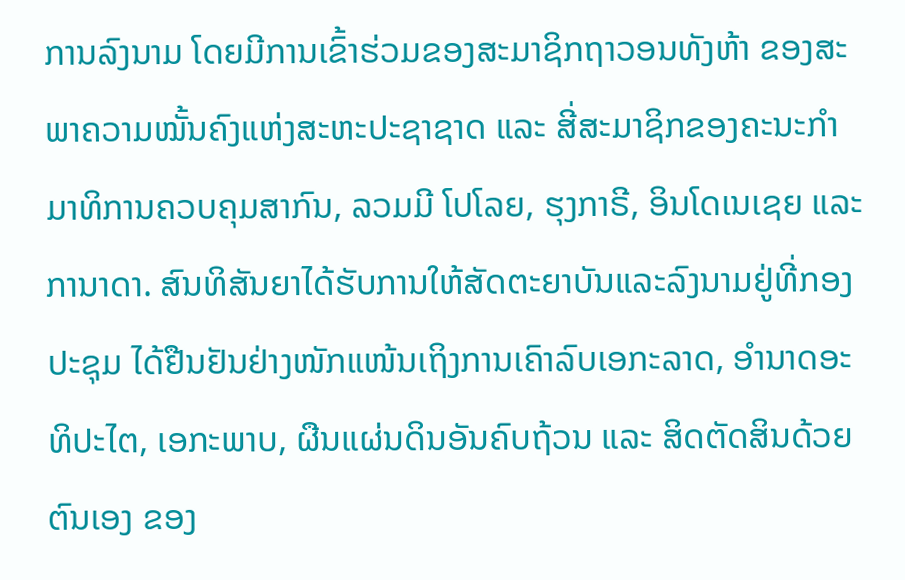ການລົງນາມ ໂດຍມີການເຂົ້າຮ່ວມຂອງສະມາຊິກຖາວອນທັງຫ້າ ຂອງສະພາຄວາມໝັ້ນຄົງແຫ່ງສະຫະປະຊາຊາດ ແລະ ສີ່ສະມາຊິກຂອງຄະນະກຳມາທິການຄວບຄຸມສາກົນ, ລວມມີ ໂປໂລຍ, ຮຸງກາຣີ, ອິນໂດເນເຊຍ ແລະ ການາດາ. ສົນທິສັນຍາໄດ້ຮັບການໃຫ້ສັດຕະຍາບັນແລະລົງນາມຢູ່ທີ່ກອງປະຊຸມ ໄດ້ຢືນຢັນຢ່າງໜັກແໜ້ນເຖິງການເຄົາລົບເອກະລາດ, ອຳນາດອະທິປະໄຕ, ເອກະພາບ, ຜືນແຜ່ນດິນອັນຄົບຖ້ວນ ແລະ ສິດຕັດສິນດ້ວຍຕົນເອງ ຂອງ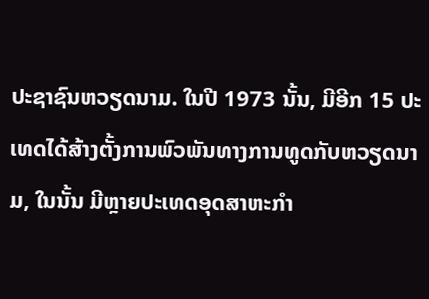ປະຊາຊົນຫວຽດນາມ. ໃນປີ 1973 ນັ້ນ, ມີອີກ 15 ປະເທດໄດ້ສ້າງຕັ້ງການພົວພັນທາງການທູດກັບຫວຽດນາມ, ໃນນັ້ນ ມີຫຼາຍປະເທດອຸດສາຫະກຳ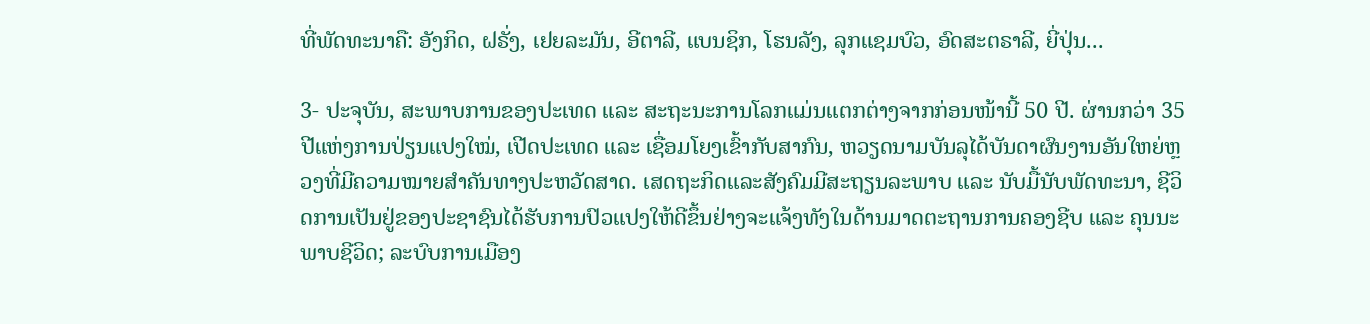ທີ່ພັດທະນາຄື: ອັງກິດ, ຝຣັ່ງ, ເຢຍລະມັນ, ອີຕາລີ, ແບນຊິກ, ໂຮນລັງ, ລຸກແຊມບົວ, ອົດສະຕຣາລີ, ຍີ່ປຸ່ນ...

3- ປະຈຸບັນ, ສະພາບການຂອງປະເທດ ແລະ ສະຖະນະການໂລກແມ່ນແຕກຕ່າງຈາກກ່ອນໜ້ານີ້ 50 ປີ. ຜ່ານກວ່າ 35 ປີແຫ່ງການປ່ຽນແປງໃໝ່, ເປີດປະເທດ ແລະ ເຊື່ອມໂຍງເຂົ້າກັບສາກົນ, ຫວຽດນາມບັນລຸໄດ້ບັນດາຜົນງານອັນໃຫຍ່ຫຼວງທີ່ມີຄວາມໝາຍສຳຄັນທາງປະຫວັດສາດ. ເສດຖະກິດແລະສັງຄົມມີສະຖຽນລະພາບ ແລະ ນັບມື້ນັບພັດທະນາ, ຊີວິດການເປັນຢູ່ຂອງປະຊາຊົນໄດ້ຮັບການປົວແປງໃຫ້ດີຂຶ້ນຢ່າງຈະແຈ້ງທັງໃນດ້ານມາດຕະຖານການຄອງຊີບ ແລະ ຄຸນນະພາບຊີວິດ; ລະບົບການເມືອງ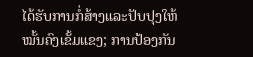ໄດ້ຮັບການກໍ່ສ້າງແລະປັບປຸງໃຫ້ໝັ້ນຄົງເຂັ້ມແຂງ; ການປ້ອງກັນ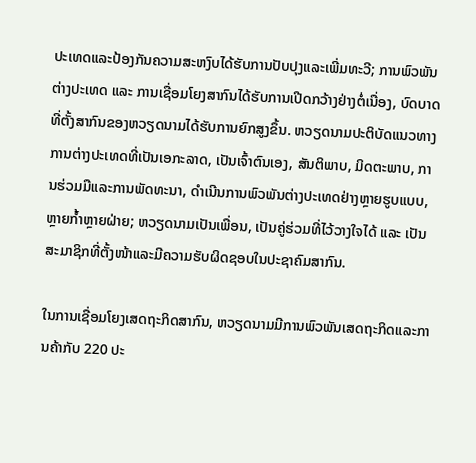ປະເທດແລະປ້ອງກັນຄວາມສະຫງົບໄດ້ຮັບການປັບປຸງແລະເພີ່ມທະວີ; ການພົວພັນຕ່າງປະເທດ ແລະ ການເຊື່ອມໂຍງສາກົນໄດ້ຮັບການເປີດກວ້າງຢ່າງຕໍ່ເນື່ອງ, ບົດບາດ ທີ່ຕັ້ງສາກົນຂອງຫວຽດນາມໄດ້ຮັບການຍົກສູງຂຶ້ນ. ຫວຽດນາມປະຕິບັດແນວທາງການຕ່າງປະເທດທີ່ເປັນເອກະລາດ, ເປັນເຈົ້າຕົນເອງ, ສັນຕິພາບ, ມິດຕະພາບ, ການຮ່ວມມືແລະການພັດທະນາ, ດຳເນີນການພົວພັນຕ່າງປະເທດຢ່າງຫຼາຍຮູບແບບ, ຫຼາຍກ້ຳຫຼາຍຝ່າຍ; ຫວຽດນາມເປັນເພື່ອນ, ເປັນຄູ່ຮ່ວມທີ່ໄວ້ວາງໃຈໄດ້ ແລະ ເປັນສະມາຊິກທີ່ຕັ້ງໜ້າແລະມີຄວາມຮັບຜິດຊອບໃນປະຊາຄົມສາກົນ.

ໃນການເຊື່ອມໂຍງເສດຖະກິດສາກົນ, ຫວຽດນາມມີການພົວພັນເສດຖະກິດແລະການຄ້າກັບ 220 ປະ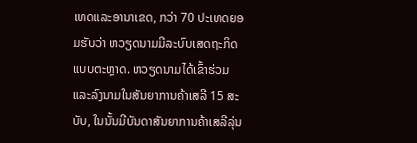ເທດແລະອານາເຂດ, ກວ່າ 70 ປະເທດຍອມຮັບວ່າ ຫວຽດນາມມີລະບົບເສດຖະກິດແບບຕະຫຼາດ. ຫວຽດນາມໄດ້ເຂົ້າຮ່ວມແລະລົງນາມໃນສັນຍາການຄ້າເສລີ 15 ສະບັບ, ໃນນັ້ນມີບັນດາສັນຍາການຄ້າເສລີລຸ່ນ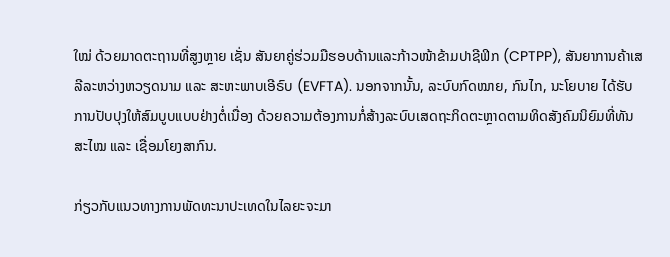ໃໝ່ ດ້ວຍມາດຕະຖານທີ່ສູງຫຼາຍ ເຊັ່ນ ສັນຍາຄູ່ຮ່ວມມືຮອບດ້ານແລະກ້າວໜ້າຂ້າມປາຊີຟິກ (CPTPP), ສັນຍາການຄ້າເສລີລະຫວ່າງຫວຽດນາມ ແລະ ສະຫະພາບເອີຣົບ (EVFTA). ນອກຈາກນັ້ນ, ລະບົບກົດໝາຍ, ກົນໄກ, ນະໂຍບາຍ ໄດ້ຮັບການປັບປຸງໃຫ້ສົມບູບແບບຢ່າງຕໍ່ເນື່ອງ ດ້ວຍຄວາມຕ້ອງການກໍ່ສ້າງລະບົບເສດຖະກິດຕະຫຼາດຕາມທິດສັງຄົມນິຍົມທີ່ທັນສະໄໝ ແລະ ເຊື່ອມໂຍງສາກົນ.

ກ່ຽວກັບແນວທາງການພັດທະນາປະເທດໃນໄລຍະຈະມາ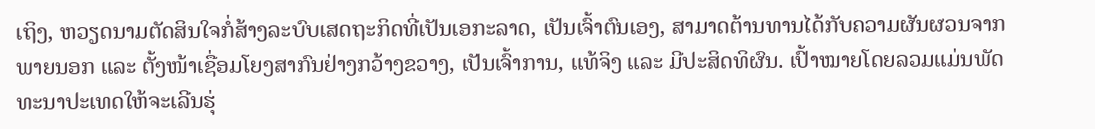ເຖິງ, ຫວຽດນາມຕັດສິນໃຈກໍ່ສ້າງລະບົບເສດຖະກິດທີ່ເປັນເອກະລາດ, ເປັນເຈົ້າຕົນເອງ, ສາມາດຕ້ານທານໄດ້ກັບຄວາມຜັນຜວນຈາກພາຍນອກ ແລະ ຕັ້ງໜ້າເຊື່ອມໂຍງສາກົນຢ່າງກວ້າງຂວາງ, ເປັນເຈົ້າການ, ແທ້ຈິງ ແລະ ມີປະສິດທິຜົນ. ເປົ້າໝາຍໂດຍລວມແມ່ນພັດທະນາປະເທດໃຫ້ຈະເລີນຮຸ່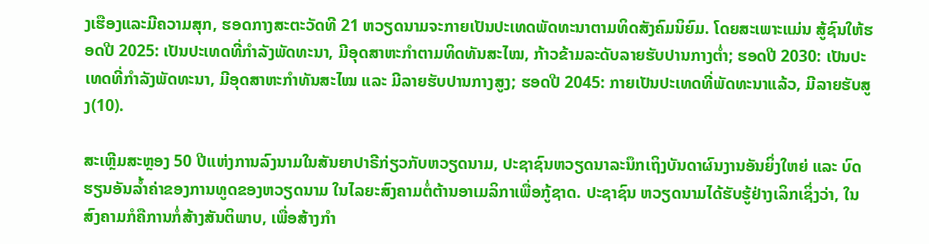ງເຮືອງແລະມີຄວາມສຸກ, ຮອດກາງສະຕະວັດທີ 21 ຫວຽດນາມຈະກາຍເປັນປະເທດພັດທະນາຕາມທິດສັງຄົມນິຍົມ. ໂດຍສະເພາະແມ່ນ ສູ້ຊົນໃຫ້ຮອດປີ 2025: ເປັນປະເທດທີ່ກຳລັງພັດທະນາ, ມີອຸດສາຫະກຳຕາມທິດທັນສະໄໝ, ກ້າວຂ້າມລະດັບລາຍຮັບປານກາງຕ່ຳ; ຮອດປີ 2030: ເປັນປະເທດທີ່ກຳລັງພັດທະນາ, ມີອຸດສາຫະກຳທັນສະໄໝ ແລະ ມີລາຍຮັບປານກາງສູງ; ຮອດປີ 2045: ກາຍເປັນປະເທດທີ່ພັດທະນາແລ້ວ, ມີລາຍຮັບສູງ(10).

ສະເຫຼີມສະຫຼອງ 50 ປີແຫ່ງການລົງນາມໃນສັນຍາປາຣີກ່ຽວກັບຫວຽດນາມ, ປະຊາຊົນຫວຽດນາລະນຶກເຖິງບັນດາຜົນງານອັນຍິ່ງໃຫຍ່ ແລະ ບົດຮຽນອັນລ້ຳຄ່າຂອງການທູດຂອງຫວຽດນາມ ໃນໄລຍະສົງຄາມຕໍ່ຕ້ານອາເມລິກາເພື່ອກູ້ຊາດ. ປະຊາຊົນ ຫວຽດນາມໄດ້ຮັບຮູ້ຢ່າງເລິກເຊິ່ງວ່າ, ໃນສົງຄາມກໍຄືການກໍ່ສ້າງສັນຕິພາບ, ເພື່ອສ້າງກຳ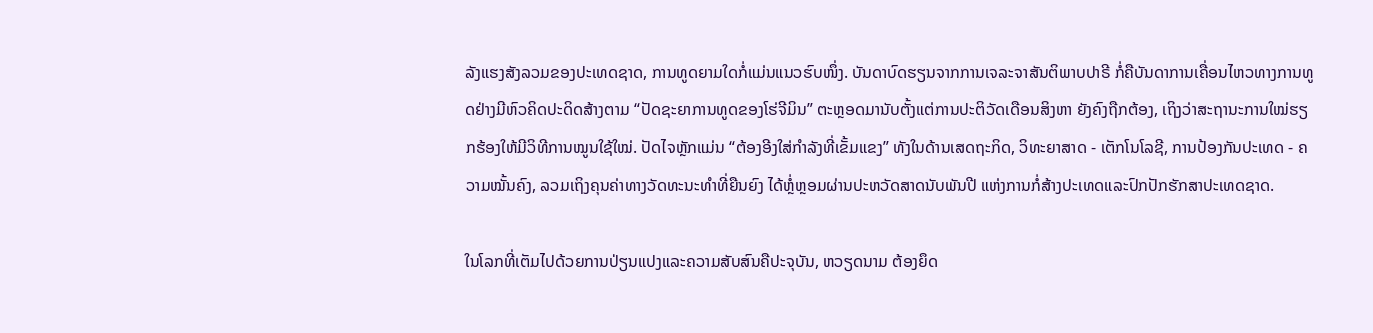ລັງແຮງສັງລວມຂອງປະເທດຊາດ, ການທູດຍາມໃດກໍ່ແມ່ນແນວຮົບໜຶ່ງ. ບັນດາບົດຮຽນຈາກການເຈລະຈາສັນຕິພາບປາຣີ ກໍ່ຄືບັນດາການເຄື່ອນໄຫວທາງການທູດຢ່າງມີຫົວຄິດປະດິດສ້າງຕາມ “ປັດຊະຍາການທູດຂອງໂຮ່ຈີມິນ” ຕະຫຼອດມານັບຕັ້ງແຕ່ການປະຕິວັດເດືອນສິງຫາ ຍັງຄົງຖືກຕ້ອງ, ເຖິງວ່າສະຖານະການໃໝ່ຮຽກຮ້ອງໃຫ້ມີວິທີການໝູນໃຊ້ໃໝ່. ປັດໄຈຫຼັກແມ່ນ “ຕ້ອງອີງໃສ່ກຳລັງທີ່ເຂັ້ມແຂງ” ທັງໃນດ້ານເສດຖະກິດ, ວິທະຍາສາດ - ເຕັກໂນໂລຊີ, ການປ້ອງກັນປະເທດ - ຄວາມໝັ້ນຄົງ, ລວມເຖິງຄຸນຄ່າທາງວັດທະນະທຳທີ່ຍືນຍົງ ໄດ້ຫຼໍ່ຫຼອມຜ່ານປະຫວັດສາດນັບພັນປີ ແຫ່ງການກໍ່ສ້າງປະເທດແລະປົກປັກຮັກສາປະເທດຊາດ.

ໃນໂລກທີ່ເຕັມໄປດ້ວຍການປ່ຽນແປງແລະຄວາມສັບສົນຄືປະຈຸບັນ, ຫວຽດນາມ ຕ້ອງຍຶດ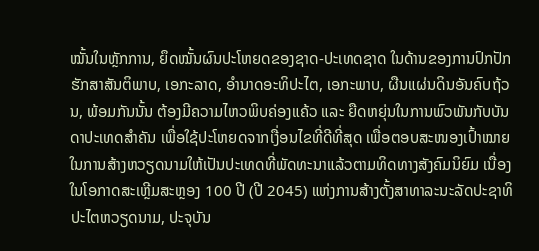ໝັ້ນໃນຫຼັກການ, ຍຶດໝັ້ນຜົນປະໂຫຍດຂອງຊາດ-ປະເທດຊາດ ໃນດ້ານຂອງການປົກປັກຮັກສາສັນຕິພາບ, ເອກະລາດ, ອຳນາດອະທິປະໄຕ, ເອກະພາບ, ຜືນແຜ່ນດິນອັນຄົບຖ້ວນ, ພ້ອມກັນນັ້ນ ຕ້ອງມີຄວາມໄຫວພິບຄ່ອງແຄ້ວ ແລະ ຍືດຫຍຸ່ນໃນການພົວພັນກັບບັນດາປະເທດສຳຄັນ ເພື່ອໃຊ້ປະໂຫຍດຈາກເງື່ອນໄຂທີ່ດີທີ່ສຸດ ເພື່ອຕອບສະໜອງເປົ້າໝາຍໃນການສ້າງຫວຽດນາມໃຫ້ເປັນປະເທດທີ່ພັດທະນາແລ້ວຕາມທິດທາງສັງຄົມນິຍົມ ເນື່ອງໃນໂອກາດສະເຫຼີມສະຫຼອງ 100 ປີ (ປີ 2045) ແຫ່ງການສ້າງຕັ້ງສາທາລະນະລັດປະຊາທິປະໄຕຫວຽດນາມ, ປະຈຸບັນ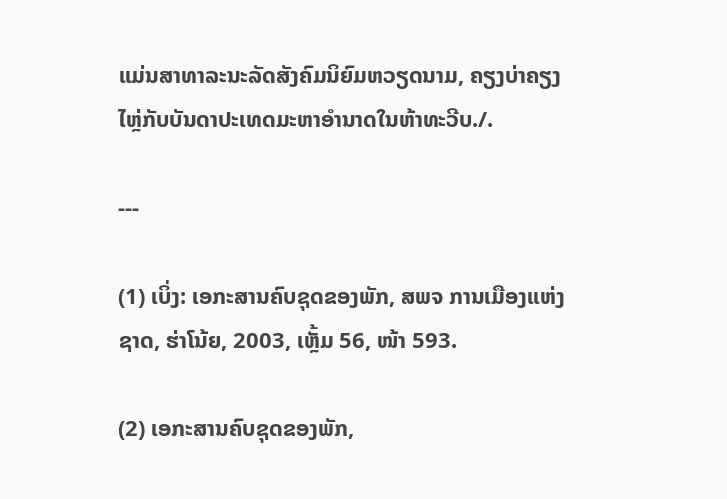ແມ່ນສາທາລະນະລັດສັງຄົມນິຍົມຫວຽດນາມ, ຄຽງບ່າຄຽງໄຫຼ່ກັບບັນດາປະເທດມະຫາອຳນາດໃນຫ້າທະວີບ./.

---

(1) ເບິ່ງ: ເອກະສານຄົບຊຸດຂອງພັກ, ສພຈ ການເມືອງແຫ່ງຊາດ, ຮ່າໂນ້ຍ, 2003, ເຫຼັ້ມ 56, ໜ້າ 593.

(2) ເອກະສານຄົບຊຸດຂອງພັກ,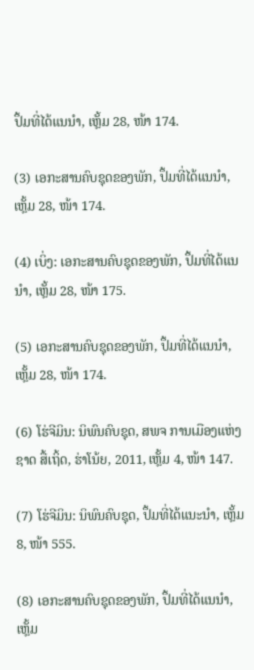ປຶ້ມທີ່ໄດ້ແນນຳ, ເຫຼັ້ມ 28, ໜ້າ 174.

(3) ເອກະສານຄົບຊຸດຂອງພັກ, ປຶ້ມທີ່ໄດ້ແນນຳ, ເຫຼັ້ມ 28, ໜ້າ 174.

(4) ເບິ່ງ: ເອກະສານຄົບຊຸດຂອງພັກ, ປຶ້ມທີ່ໄດ້ແນນຳ, ເຫຼັ້ມ 28, ໜ້າ 175.

(5) ເອກະສານຄົບຊຸດຂອງພັກ, ປຶ້ມທີ່ໄດ້ແນນຳ, ເຫຼັ້ມ 28, ໜ້າ 174.

(6) ໂຮ່ຈີມິນ: ນິພົນຄົບຊຸດ, ສພຈ ການເມືອງແຫ່ງຊາດ ສື້ເຖິ້ດ, ຮ່າໂນ້ຍ, 2011, ເຫຼັ້ມ 4, ໜ້າ 147.

(7) ໂຮ່ຈີມິນ: ນິພົນຄົບຊຸດ, ປຶ້ມທີ່ໄດ້ແນະນຳ, ເຫຼັ້ມ 8, ໜ້າ 555.

(8) ເອກະສານຄົບຊຸດຂອງພັກ, ປຶ້ມທີ່ໄດ້ແນນຳ, ເຫຼັ້ມ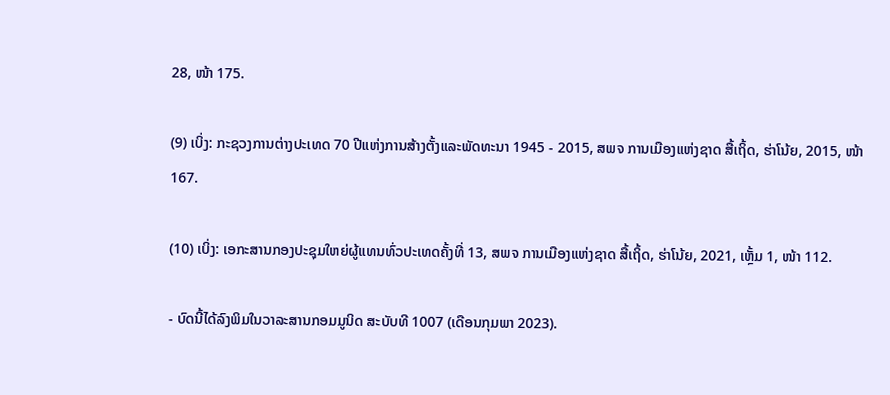28, ໜ້າ 175.

(9) ເບິ່ງ: ກະຊວງການຕ່າງປະເທດ 70 ປີແຫ່ງການສ້າງຕັ້ງແລະພັດທະນາ 1945 - 2015, ສພຈ ການເມືອງແຫ່ງຊາດ ສື້ເຖິ້ດ, ຮ່າໂນ້ຍ, 2015, ໜ້າ 167.

(10) ເບິ່ງ: ເອກະສານກອງປະຊຸມໃຫຍ່ຜູ້ແທນທົ່ວປະເທດຄັ້ງທີ່ 13, ສພຈ ການເມືອງແຫ່ງຊາດ ສື້ເຖິ້ດ, ຮ່າໂນ້ຍ, 2021, ເຫຼັ້ມ 1, ໜ້າ 112.

- ບົດນີ້ໄດ້ລົງພິມໃນວາລະສານກອມມູນິດ ສະບັບທີ 1007 (ເດືອນກຸມພາ 2023).